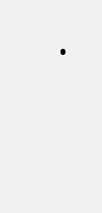.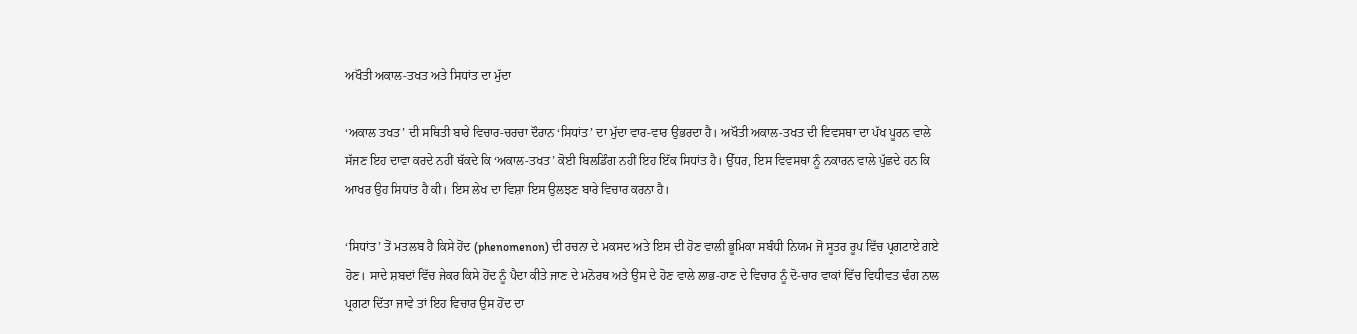ਅਖੌਤੀ ਅਕਾਲ-ਤਖਤ ਅਤੇ ਸਿਧਾਂਤ ਦਾ ਮੁੱਦਾ

‘ਅਕਾਲ ਤਖਤ’ ਦੀ ਸਥਿਤੀ ਬਾਰੇ ਵਿਚਾਰ-ਚਰਚਾ ਦੌਰਾਨ ‘ਸਿਧਾਂਤ’ ਦਾ ਮੁੱਦਾ ਵਾਰ-ਵਾਰ ਉਭਰਦਾ ਹੈ। ਅਖੌਤੀ ਅਕਾਲ-ਤਖਤ ਦੀ ਵਿਵਸਥਾ ਦਾ ਪੱਖ ਪੂਰਨ ਵਾਲੇ ਸੱਜਣ ਇਹ ਦਾਵਾ ਕਰਦੇ ਨਹੀਂ ਥੱਕਦੇ ਕਿ ‘ਅਕਾਲ-ਤਖਤ’ ਕੋਈ ਬਿਲਡਿੰਗ ਨਹੀਂ ਇਹ ਇੱਕ ਸਿਧਾਂਤ ਹੈ। ਉੱਧਰ, ਇਸ ਵਿਵਸਥਾ ਨੂੰ ਨਕਾਰਨ ਵਾਲੇ ਪੁੱਛਦੇ ਹਨ ਕਿ ਆਖਰ ਉਹ ਸਿਧਾਂਤ ਹੈ ਕੀ। ਇਸ ਲੇਖ ਦਾ ਵਿਸ਼ਾ ਇਸ ਉਲਝਣ ਬਾਰੇ ਵਿਚਾਰ ਕਰਨਾ ਹੈ।

‘ਸਿਧਾਂਤ’ ਤੋਂ ਮਤਲਬ ਹੈ ਕਿਸੇ ਹੋਂਦ (phenomenon) ਦੀ ਰਚਨਾ ਦੇ ਮਕਸਦ ਅਤੇ ਇਸ ਦੀ ਹੋਣ ਵਾਲੀ ਭੂਮਿਕਾ ਸਬੰਧੀ ਨਿਯਮ ਜੋ ਸੂਤਰ ਰੂਪ ਵਿੱਚ ਪ੍ਰਗਟਾਏ ਗਏ ਹੋਣ। ਸਾਦੇ ਸ਼ਬਦਾਂ ਵਿੱਚ ਜੇਕਰ ਕਿਸੇ ਹੋਂਦ ਨੂੰ ਪੈਦਾ ਕੀਤੇ ਜਾਣ ਦੇ ਮਨੋਰਥ ਅਤੇ ਉਸ ਦੇ ਹੋਣ ਵਾਲੇ ਲਾਭ-ਹਾਣ ਦੇ ਵਿਚਾਰ ਨੂੰ ਦੋ-ਚਾਰ ਵਾਕਾਂ ਵਿੱਚ ਵਿਧੀਵਤ ਢੰਗ ਨਾਲ ਪ੍ਰਗਟਾ ਦਿੱਤਾ ਜਾਵੇ ਤਾਂ ਇਹ ਵਿਚਾਰ ਉਸ ਹੋਂਦ ਦਾ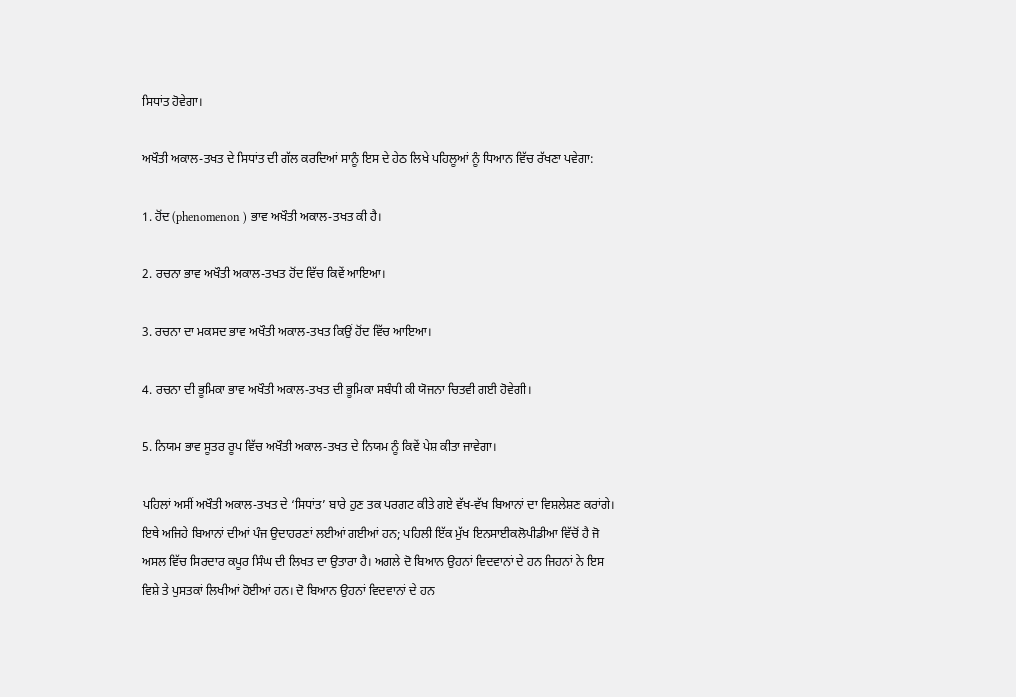ਸਿਧਾਂਤ ਹੋਵੇਗਾ।

ਅਖੌਤੀ ਅਕਾਲ-ਤਖਤ ਦੇ ਸਿਧਾਂਤ ਦੀ ਗੱਲ ਕਰਦਿਆਂ ਸਾਨੂੰ ਇਸ ਦੇ ਹੇਠ ਲਿਖੇ ਪਹਿਲੂਆਂ ਨੂੰ ਧਿਆਨ ਵਿੱਚ ਰੱਖਣਾ ਪਵੇਗਾ:

1. ਹੋਂਦ (phenomenon ) ਭਾਵ ਅਖੌਤੀ ਅਕਾਲ-ਤਖਤ ਕੀ ਹੈ।

2. ਰਚਨਾ ਭਾਵ ਅਖੌਤੀ ਅਕਾਲ-ਤਖਤ ਹੋਂਦ ਵਿੱਚ ਕਿਵੇਂ ਆਇਆ।

3. ਰਚਨਾ ਦਾ ਮਕਸਦ ਭਾਵ ਅਖੌਤੀ ਅਕਾਲ-ਤਖਤ ਕਿਉਂ ਹੋਂਦ ਵਿੱਚ ਆਇਆ।

4. ਰਚਨਾ ਦੀ ਭੂਮਿਕਾ ਭਾਵ ਅਖੌਤੀ ਅਕਾਲ-ਤਖਤ ਦੀ ਭੂਮਿਕਾ ਸਬੰਧੀ ਕੀ ਯੋਜਨਾ ਚਿਤਵੀ ਗਈ ਹੋਵੇਗੀ।

5. ਨਿਯਮ ਭਾਵ ਸੂਤਰ ਰੂਪ ਵਿੱਚ ਅਖੌਤੀ ਅਕਾਲ-ਤਖਤ ਦੇ ਨਿਯਮ ਨੂੰ ਕਿਵੇਂ ਪੇਸ਼ ਕੀਤਾ ਜਾਵੇਗਾ।

ਪਹਿਲਾਂ ਅਸੀਂ ਅਖੌਤੀ ਅਕਾਲ-ਤਖਤ ਦੇ ‘ਸਿਧਾਂਤ’ ਬਾਰੇ ਹੁਣ ਤਕ ਪਰਗਟ ਕੀਤੇ ਗਏ ਵੱਖ-ਵੱਖ ਬਿਆਨਾਂ ਦਾ ਵਿਸ਼ਲੇਸ਼ਣ ਕਰਾਂਗੇ। ਇਥੇ ਅਜਿਹੇ ਬਿਆਨਾਂ ਦੀਆਂ ਪੰਜ ਉਦਾਹਰਣਾਂ ਲਈਆਂ ਗਈਆਂ ਹਨ; ਪਹਿਲੀ ਇੱਕ ਮੁੱਖ ਇਨਸਾਈਕਲੋਪੀਡੀਆ ਵਿੱਚੋਂ ਹੈ ਜੋ ਅਸਲ ਵਿੱਚ ਸਿਰਦਾਰ ਕਪੂਰ ਸਿੰਘ ਦੀ ਲਿਖਤ ਦਾ ਉਤਾਰਾ ਹੈ। ਅਗਲੇ ਦੋ ਬਿਆਨ ਉਹਨਾਂ ਵਿਦਵਾਨਾਂ ਦੇ ਹਨ ਜਿਹਨਾਂ ਨੇ ਇਸ ਵਿਸ਼ੇ ਤੇ ਪੁਸਤਕਾਂ ਲਿਖੀਆਂ ਹੋਈਆਂ ਹਨ। ਦੋ ਬਿਆਨ ਉਹਨਾਂ ਵਿਦਵਾਨਾਂ ਦੇ ਹਨ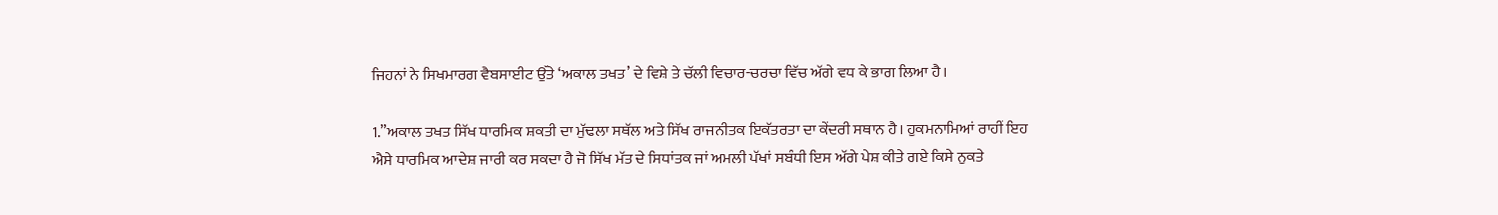ਜਿਹਨਾਂ ਨੇ ਸਿਖਮਾਰਗ ਵੈਬਸਾਈਟ ਉੱਤੇ ‘ਅਕਾਲ ਤਖਤ’ ਦੇ ਵਿਸ਼ੇ ਤੇ ਚੱਲੀ ਵਿਚਾਰ-ਚਰਚਾ ਵਿੱਚ ਅੱਗੇ ਵਧ ਕੇ ਭਾਗ ਲਿਆ ਹੈ।

1.”ਅਕਾਲ ਤਖਤ ਸਿੱਖ ਧਾਰਮਿਕ ਸ਼ਕਤੀ ਦਾ ਮੁੱਢਲਾ ਸਥੱਲ ਅਤੇ ਸਿੱਖ ਰਾਜਨੀਤਕ ਇਕੱਤਰਤਾ ਦਾ ਕੇਂਦਰੀ ਸਥਾਨ ਹੈ। ਹੁਕਮਨਾਮਿਆਂ ਰਾਹੀਂ ਇਹ ਐਸੇ ਧਾਰਮਿਕ ਆਦੇਸ਼ ਜਾਰੀ ਕਰ ਸਕਦਾ ਹੈ ਜੋ ਸਿੱਖ ਮੱਤ ਦੇ ਸਿਧਾਂਤਕ ਜਾਂ ਅਮਲੀ ਪੱਖਾਂ ਸਬੰਧੀ ਇਸ ਅੱਗੇ ਪੇਸ਼ ਕੀਤੇ ਗਏ ਕਿਸੇ ਨੁਕਤੇ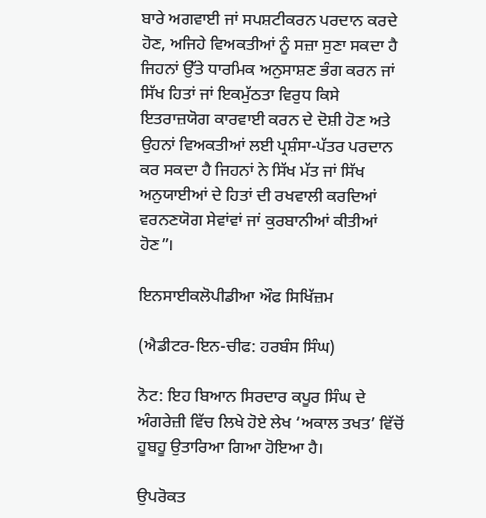ਬਾਰੇ ਅਗਵਾਈ ਜਾਂ ਸਪਸ਼ਟੀਕਰਨ ਪਰਦਾਨ ਕਰਦੇ ਹੋਣ, ਅਜਿਹੇ ਵਿਅਕਤੀਆਂ ਨੂੰ ਸਜ਼ਾ ਸੁਣਾ ਸਕਦਾ ਹੈ ਜਿਹਨਾਂ ਉੱਤੇ ਧਾਰਮਿਕ ਅਨੁਸਾਸ਼ਣ ਭੰਗ ਕਰਨ ਜਾਂ ਸਿੱਖ ਹਿਤਾਂ ਜਾਂ ਇਕਮੁੱਠਤਾ ਵਿਰੁਧ ਕਿਸੇ ਇਤਰਾਜ਼ਯੋਗ ਕਾਰਵਾਈ ਕਰਨ ਦੇ ਦੋਸ਼ੀ ਹੋਣ ਅਤੇ ਉਹਨਾਂ ਵਿਅਕਤੀਆਂ ਲਈ ਪ੍ਰਸ਼ੰਸਾ-ਪੱਤਰ ਪਰਦਾਨ ਕਰ ਸਕਦਾ ਹੈ ਜਿਹਨਾਂ ਨੇ ਸਿੱਖ ਮੱਤ ਜਾਂ ਸਿੱਖ ਅਨੁਯਾਈਆਂ ਦੇ ਹਿਤਾਂ ਦੀ ਰਖਵਾਲੀ ਕਰਦਿਆਂ ਵਰਨਣਯੋਗ ਸੇਵਾਂਵਾਂ ਜਾਂ ਕੁਰਬਾਨੀਆਂ ਕੀਤੀਆਂ ਹੋਣ”।

ਇਨਸਾਈਕਲੋਪੀਡੀਆ ਔਫ ਸਿਖਿੱਜ਼ਮ

(ਐਡੀਟਰ-ਇਨ-ਚੀਫ: ਹਰਬੰਸ ਸਿੰਘ)

ਨੋਟ: ਇਹ ਬਿਆਨ ਸਿਰਦਾਰ ਕਪੂਰ ਸਿੰਘ ਦੇ ਅੰਗਰੇਜ਼ੀ ਵਿੱਚ ਲਿਖੇ ਹੋਏ ਲੇਖ ‘ਅਕਾਲ ਤਖਤ’ ਵਿੱਚੋਂ ਹੂਬਹੂ ਉਤਾਰਿਆ ਗਿਆ ਹੋਇਆ ਹੈ।

ਉਪਰੋਕਤ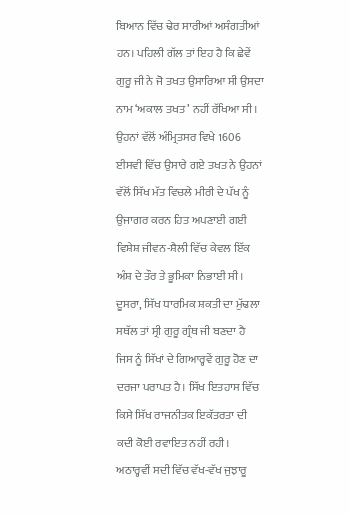ਬਿਆਨ ਵਿੱਚ ਢੇਰ ਸਾਰੀਆਂ ਅਸੰਗਤੀਆਂ ਹਨ। ਪਹਿਲੀ ਗੱਲ ਤਾਂ ਇਹ ਹੈ ਕਿ ਛੇਵੇਂ ਗੁਰੂ ਜੀ ਨੇ ਜੋ ਤਖਤ ਉਸਾਰਿਆ ਸੀ ਉਸਦਾ ਨਾਮ ‘ਅਕਾਲ ਤਖਤ’ ਨਹੀਂ ਰੱਖਿਆ ਸੀ। ਉਹਨਾਂ ਵੱਲੋਂ ਅੰਮ੍ਰਿਤਸਰ ਵਿਖੇ 1606 ਈਸਵੀ ਵਿੱਚ ਉਸਾਰੇ ਗਏ ਤਖਤ ਨੇ ਉਹਨਾਂ ਵੱਲੋਂ ਸਿੱਖ ਮੱਤ ਵਿਚਲੇ ਮੀਰੀ ਦੇ ਪੱਖ ਨੂੰ ਉਜਾਗਰ ਕਰਨ ਹਿਤ ਅਪਣਾਈ ਗਈ ਵਿਸ਼ੇਸ਼ ਜੀਵਨ-ਸ਼ੈਲੀ ਵਿੱਚ ਕੇਵਲ ਇੱਕ ਅੰਸ਼ ਦੇ ਤੌਰ ਤੇ ਭੂਮਿਕਾ ਨਿਭਾਈ ਸੀ। ਦੂਸਰਾ, ਸਿੱਖ ਧਾਰਮਿਕ ਸ਼ਕਤੀ ਦਾ ਮੁੱਢਲਾ ਸਥੱਲ ਤਾਂ ਸ੍ਰੀ ਗੁਰੂ ਗ੍ਰੰਥ ਜੀ ਬਣਦਾ ਹੈ ਜਿਸ ਨੂੰ ਸਿੱਖਾਂ ਦੇ ਗਿਆਰ੍ਹਵੇਂ ਗੁਰੂ ਹੋਣ ਦਾ ਦਰਜਾ ਪਰਾਪਤ ਹੈ। ਸਿੱਖ ਇਤਹਾਸ ਵਿੱਚ ਕਿਸੇ ਸਿੱਖ ਰਾਜਨੀਤਕ ਇਕੱਤਰਤਾ ਦੀ ਕਦੀ ਕੋਈ ਰਵਾਇਤ ਨਹੀਂ ਰਹੀ। ਅਠਾਰ੍ਹਵੀਂ ਸਦੀ ਵਿੱਚ ਵੱਖ-ਵੱਖ ਜੁਝਾਰੂ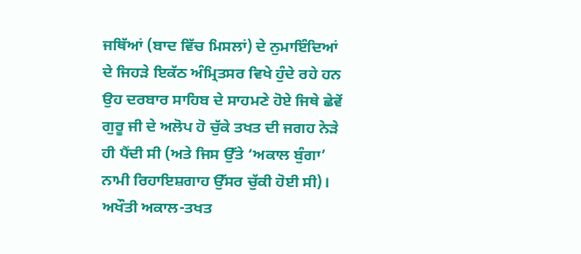ਜਥਿੱਆਂ (ਬਾਦ ਵਿੱਚ ਮਿਸਲਾਂ) ਦੇ ਨੁਮਾਇੰਦਿਆਂ ਦੇ ਜਿਹੜੇ ਇਕੱਠ ਅੰਮ੍ਰਿਤਸਰ ਵਿਖੇ ਹੁੰਦੇ ਰਹੇ ਹਨ ਉਹ ਦਰਬਾਰ ਸਾਹਿਬ ਦੇ ਸਾਹਮਣੇ ਹੋਏ ਜਿਥੇ ਛੇਵੇਂ ਗੁਰੂ ਜੀ ਦੇ ਅਲੋਪ ਹੋ ਚੁੱਕੇ ਤਖਤ ਦੀ ਜਗਹ ਨੇੜੇ ਹੀ ਪੈਂਦੀ ਸੀ (ਅਤੇ ਜਿਸ ਉੱਤੇ ‘ਅਕਾਲ ਬੁੰਗਾ’ ਨਾਮੀ ਰਿਹਾਇਸ਼ਗਾਹ ਉੱਸਰ ਚੁੱਕੀ ਹੋਈ ਸੀ)। ਅਖੌਤੀ ਅਕਾਲ-ਤਖਤ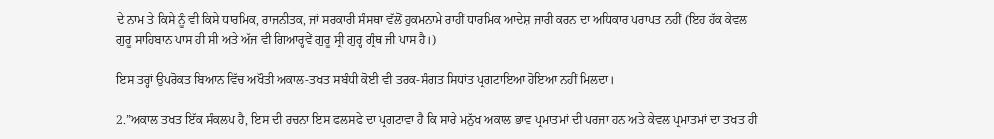ਦੇ ਨਾਮ ਤੇ ਕਿਸੇ ਨੂੰ ਵੀ ਕਿਸੇ ਧਾਰਮਿਕ, ਰਾਜਨੀਤਕ, ਜਾਂ ਸਰਕਾਰੀ ਸੰਸਥਾ ਵੱਲੋਂ ਹੁਕਮਨਾਮੇ ਰਾਹੀਂ ਧਾਰਮਿਕ ਆਦੇਸ਼ ਜਾਰੀ ਕਰਨ ਦਾ ਅਧਿਕਾਰ ਪਰਾਪਤ ਨਹੀਂ (ਇਹ ਹੱਕ ਕੇਵਲ ਗੁਰੂ ਸਾਹਿਬਾਨ ਪਾਸ ਹੀ ਸੀ ਅਤੇ ਅੱਜ ਵੀ ਗਿਆਰ੍ਹਵੇਂ ਗੁਰੂ ਸ੍ਰੀ ਗੁਰ੍ਹ ਗ੍ਰੰਥ ਜੀ ਪਾਸ ਹੈ।)

ਇਸ ਤਰ੍ਹਾਂ ਉਪਰੋਕਤ ਬਿਆਨ ਵਿੱਚ ਅਖੌਤੀ ਅਕਾਲ-ਤਖਤ ਸਬੰਧੀ ਕੋਈ ਵੀ ਤਰਕ-ਸੰਗਤ ਸਿਧਾਂਤ ਪ੍ਰਗਟਾਇਆ ਹੋਇਆ ਨਹੀਂ ਮਿਲਦਾ।

2.”ਅਕਾਲ ਤਖਤ ਇੱਕ ਸੰਕਲਪ ਹੈ, ਇਸ ਦੀ ਰਚਨਾ ਇਸ ਫਲਸਫੇ ਦਾ ਪ੍ਰਗਟਾਵਾ ਹੈ ਕਿ ਸਾਰੇ ਮਨੁੱਖ ਅਕਾਲ ਭਾਵ ਪ੍ਰਮਾਤਮਾਂ ਦੀ ਪਰਜਾ ਹਨ ਅਤੇ ਕੇਵਲ ਪ੍ਰਮਾਤਮਾਂ ਦਾ ਤਖਤ ਹੀ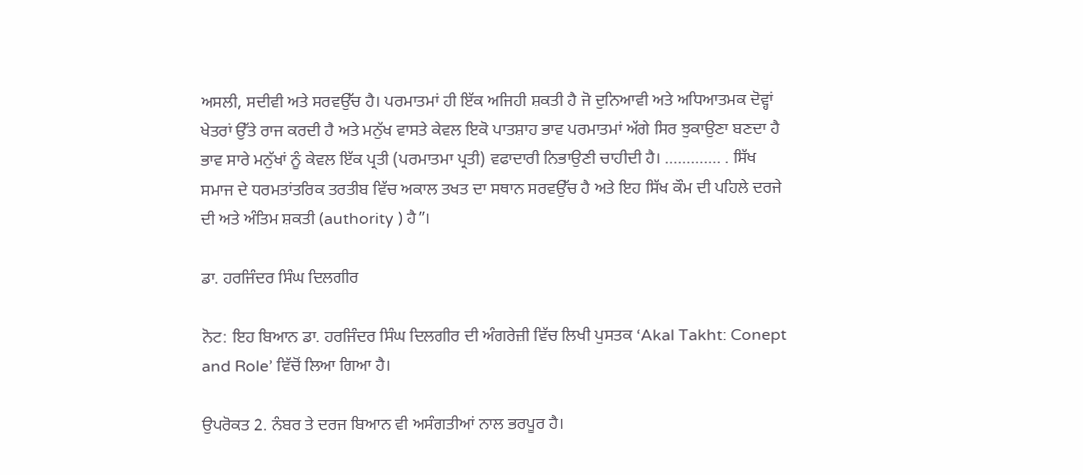ਅਸਲੀ, ਸਦੀਵੀ ਅਤੇ ਸਰਵਉੱਚ ਹੈ। ਪਰਮਾਤਮਾਂ ਹੀ ਇੱਕ ਅਜਿਹੀ ਸ਼ਕਤੀ ਹੈ ਜੋ ਦੁਨਿਆਵੀ ਅਤੇ ਅਧਿਆਤਮਕ ਦੋਵ੍ਹਾਂ ਖੇਤਰਾਂ ਉੱਤੇ ਰਾਜ ਕਰਦੀ ਹੈ ਅਤੇ ਮਨੁੱਖ ਵਾਸਤੇ ਕੇਵਲ ਇਕੋ ਪਾਤਸ਼ਾਹ ਭਾਵ ਪਰਮਾਤਮਾਂ ਅੱਗੇ ਸਿਰ ਝੁਕਾਉਣਾ ਬਣਦਾ ਹੈ ਭਾਵ ਸਾਰੇ ਮਨੁੱਖਾਂ ਨੂੰ ਕੇਵਲ ਇੱਕ ਪ੍ਰਤੀ (ਪਰਮਾਤਮਾ ਪ੍ਰਤੀ) ਵਫਾਦਾਰੀ ਨਿਭਾਉਣੀ ਚਾਹੀਦੀ ਹੈ। …………. . ਸਿੱਖ ਸਮਾਜ ਦੇ ਧਰਮਤਾਂਤਰਿਕ ਤਰਤੀਬ ਵਿੱਚ ਅਕਾਲ ਤਖਤ ਦਾ ਸਥਾਨ ਸਰਵਉੱਚ ਹੈ ਅਤੇ ਇਹ ਸਿੱਖ ਕੌਮ ਦੀ ਪਹਿਲੇ ਦਰਜੇ ਦੀ ਅਤੇ ਅੰਤਿਮ ਸ਼ਕਤੀ (authority ) ਹੈ”।

ਡਾ. ਹਰਜਿੰਦਰ ਸਿੰਘ ਦਿਲਗੀਰ

ਨੋਟ: ਇਹ ਬਿਆਨ ਡਾ. ਹਰਜਿੰਦਰ ਸਿੰਘ ਦਿਲਗੀਰ ਦੀ ਅੰਗਰੇਜ਼ੀ ਵਿੱਚ ਲਿਖੀ ਪੁਸਤਕ ‘Akal Takht: Conept and Role’ ਵਿੱਚੋਂ ਲਿਆ ਗਿਆ ਹੈ।

ਉਪਰੋਕਤ 2. ਨੰਬਰ ਤੇ ਦਰਜ ਬਿਆਨ ਵੀ ਅਸੰਗਤੀਆਂ ਨਾਲ ਭਰਪੂਰ ਹੈ।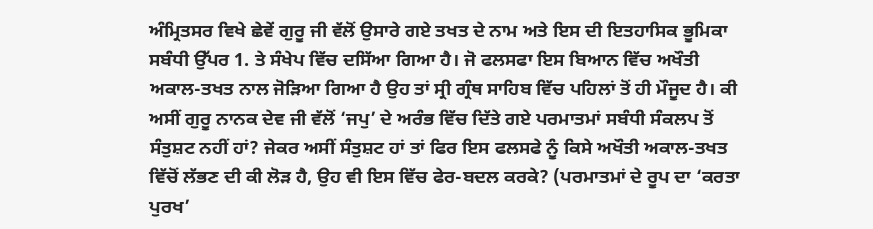ਅੰਮ੍ਰਿਤਸਰ ਵਿਖੇ ਛੇਵੇਂ ਗੁਰੂ ਜੀ ਵੱਲੋਂ ਉਸਾਰੇ ਗਏ ਤਖਤ ਦੇ ਨਾਮ ਅਤੇ ਇਸ ਦੀ ਇਤਹਾਸਿਕ ਭੂਮਿਕਾ ਸਬੰਧੀ ਉੱਪਰ 1. ਤੇ ਸੰਖੇਪ ਵਿੱਚ ਦਸਿੱਆ ਗਿਆ ਹੈ। ਜੋ ਫਲਸਫਾ ਇਸ ਬਿਆਨ ਵਿੱਚ ਅਖੌਤੀ ਅਕਾਲ-ਤਖਤ ਨਾਲ ਜੋੜਿਆ ਗਿਆ ਹੈ ਉਹ ਤਾਂ ਸ੍ਰੀ ਗ੍ਰੰਥ ਸਾਹਿਬ ਵਿੱਚ ਪਹਿਲਾਂ ਤੋਂ ਹੀ ਮੌਜੂਦ ਹੈ। ਕੀ ਅਸੀਂ ਗੁਰੂ ਨਾਨਕ ਦੇਵ ਜੀ ਵੱਲੋਂ ‘ਜਪੁ’ ਦੇ ਅਰੰਭ ਵਿੱਚ ਦਿੱਤੇ ਗਏ ਪਰਮਾਤਮਾਂ ਸਬੰਧੀ ਸੰਕਲਪ ਤੋਂ ਸੰਤੁਸ਼ਟ ਨਹੀਂ ਹਾਂ? ਜੇਕਰ ਅਸੀਂ ਸੰਤੁਸ਼ਟ ਹਾਂ ਤਾਂ ਫਿਰ ਇਸ ਫਲਸਫੇ ਨੂੰ ਕਿਸੇ ਅਖੌਤੀ ਅਕਾਲ-ਤਖਤ ਵਿੱਚੋਂ ਲੱਭਣ ਦੀ ਕੀ ਲੋੜ ਹੈ, ਉਹ ਵੀ ਇਸ ਵਿੱਚ ਫੇਰ-ਬਦਲ ਕਰਕੇ? (ਪਰਮਾਤਮਾਂ ਦੇ ਰੂਪ ਦਾ ‘ਕਰਤਾ ਪੁਰਖ’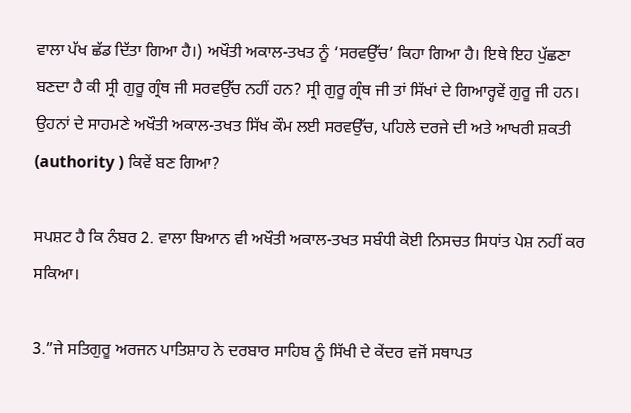ਵਾਲਾ ਪੱਖ ਛੱਡ ਦਿੱਤਾ ਗਿਆ ਹੈ।) ਅਖੌਤੀ ਅਕਾਲ-ਤਖਤ ਨੂੰ ‘ਸਰਵਉੱਚ’ ਕਿਹਾ ਗਿਆ ਹੈ। ਇਥੇ ਇਹ ਪੁੱਛਣਾ ਬਣਦਾ ਹੈ ਕੀ ਸ੍ਰੀ ਗੁਰੂ ਗ੍ਰੰਥ ਜੀ ਸਰਵਉੱਚ ਨਹੀਂ ਹਨ? ਸ੍ਰੀ ਗੁਰੂ ਗ੍ਰੰਥ ਜੀ ਤਾਂ ਸਿੱਖਾਂ ਦੇ ਗਿਆਰ੍ਹਵੇਂ ਗੁਰੂ ਜੀ ਹਨ। ਉਹਨਾਂ ਦੇ ਸਾਹਮਣੇ ਅਖੌਤੀ ਅਕਾਲ-ਤਖਤ ਸਿੱਖ ਕੌਮ ਲਈ ਸਰਵਉੱਚ, ਪਹਿਲੇ ਦਰਜੇ ਦੀ ਅਤੇ ਆਖਰੀ ਸ਼ਕਤੀ (authority ) ਕਿਵੇਂ ਬਣ ਗਿਆ?

ਸਪਸ਼ਟ ਹੈ ਕਿ ਨੰਬਰ 2. ਵਾਲਾ ਬਿਆਨ ਵੀ ਅਖੌਤੀ ਅਕਾਲ-ਤਖਤ ਸਬੰਧੀ ਕੋਈ ਨਿਸਚਤ ਸਿਧਾਂਤ ਪੇਸ਼ ਨਹੀਂ ਕਰ ਸਕਿਆ।

3.”ਜੇ ਸਤਿਗੁਰੂ ਅਰਜਨ ਪਾਤਿਸ਼ਾਹ ਨੇ ਦਰਬਾਰ ਸਾਹਿਬ ਨੂੰ ਸਿੱਖੀ ਦੇ ਕੇਂਦਰ ਵਜੋਂ ਸਥਾਪਤ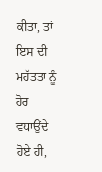ਕੀਤਾ, ਤਾਂ ਇਸ ਦੀ ਮਹੱਤਤਾ ਨੂੰ ਹੋਰ ਵਧਾਉਂਦੇ ਹੋਏ ਹੀ,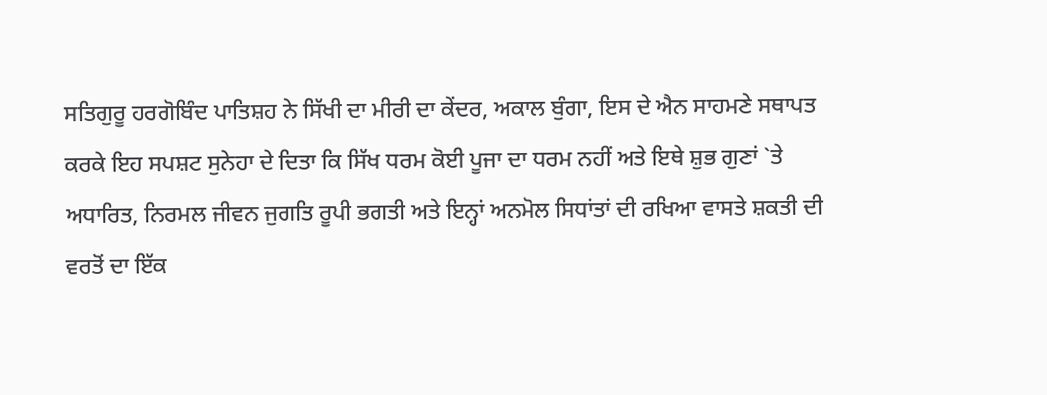ਸਤਿਗੁਰੂ ਹਰਗੋਬਿੰਦ ਪਾਤਿਸ਼ਹ ਨੇ ਸਿੱਖੀ ਦਾ ਮੀਰੀ ਦਾ ਕੇਂਦਰ, ਅਕਾਲ ਬੁੰਗਾ, ਇਸ ਦੇ ਐਨ ਸਾਹਮਣੇ ਸਥਾਪਤ ਕਰਕੇ ਇਹ ਸਪਸ਼ਟ ਸੁਨੇਹਾ ਦੇ ਦਿਤਾ ਕਿ ਸਿੱਖ ਧਰਮ ਕੋਈ ਪੂਜਾ ਦਾ ਧਰਮ ਨਹੀਂ ਅਤੇ ਇਥੇ ਸ਼ੁਭ ਗੁਣਾਂ `ਤੇ ਅਧਾਰਿਤ, ਨਿਰਮਲ ਜੀਵਨ ਜੁਗਤਿ ਰੂਪੀ ਭਗਤੀ ਅਤੇ ਇਨ੍ਹਾਂ ਅਨਮੋਲ ਸਿਧਾਂਤਾਂ ਦੀ ਰਖਿਆ ਵਾਸਤੇ ਸ਼ਕਤੀ ਦੀ ਵਰਤੋਂ ਦਾ ਇੱਕ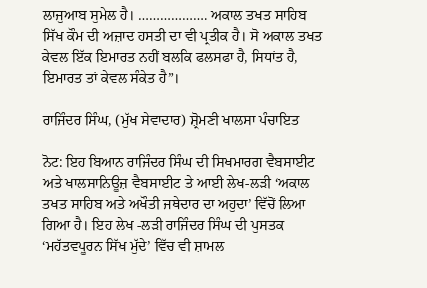ਲਾਜੁਆਬ ਸੁਮੇਲ ਹੈ। ………………. ਅਕਾਲ ਤਖਤ ਸਾਹਿਬ ਸਿੱਖ ਕੌਮ ਦੀ ਅਜ਼ਾਦ ਹਸਤੀ ਦਾ ਵੀ ਪ੍ਰਤੀਕ ਹੈ। ਸੋ ਅਕਾਲ ਤਖਤ ਕੇਵਲ ਇੱਕ ਇਮਾਰਤ ਨਹੀਂ ਬਲਕਿ ਫਲਸਫਾ ਹੈ, ਸਿਧਾਂਤ ਹੈ, ਇਮਾਰਤ ਤਾਂ ਕੇਵਲ ਸੰਕੇਤ ਹੈ”।

ਰਾਜਿੰਦਰ ਸਿੰਘ, (ਮੁੱਖ ਸੇਵਾਦਾਰ) ਸ਼੍ਰੋਮਣੀ ਖਾਲਸਾ ਪੰਚਾਇਤ

ਨੋਟ: ਇਹ ਬਿਆਨ ਰਾਜਿੰਦਰ ਸਿੰਘ ਦੀ ਸਿਖਮਾਰਗ ਵੈਬਸਾਈਟ ਅਤੇ ਖਾਲਸਾਨਿਊਜ਼ ਵੈਬਸਾਈਟ ਤੇ ਆਈ ਲੇਖ-ਲੜੀ ‘ਅਕਾਲ ਤਖਤ ਸਾਹਿਬ ਅਤੇ ਅਖੌਤੀ ਜਥੇਦਾਰ ਦਾ ਅਹੁਦਾ’ ਵਿੱਚੋਂ ਲਿਆ ਗਿਆ ਹੈ। ਇਹ ਲੇਖ -ਲੜੀ ਰਾਜਿੰਦਰ ਸਿੰਘ ਦੀ ਪੁਸਤਕ ‘ਮਹੱਤਵਪੂਰਨ ਸਿੱਖ ਮੁੱਦੇ’ ਵਿੱਚ ਵੀ ਸ਼ਾਮਲ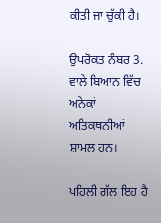ਕੀਤੀ ਜਾ ਚੁੱਕੀ ਹੈ।

ਉਪਰੋਕਤ ਨੰਬਰ 3. ਵਾਲੇ ਬਿਆਨ ਵਿੱਚ ਅਨੇਕਾਂ ਅਤਿਕਥਨੀਆਂ ਸ਼ਾਮਲ ਹਨ।

ਪਹਿਲੀ ਗੱਲ ਇਹ ਹੈ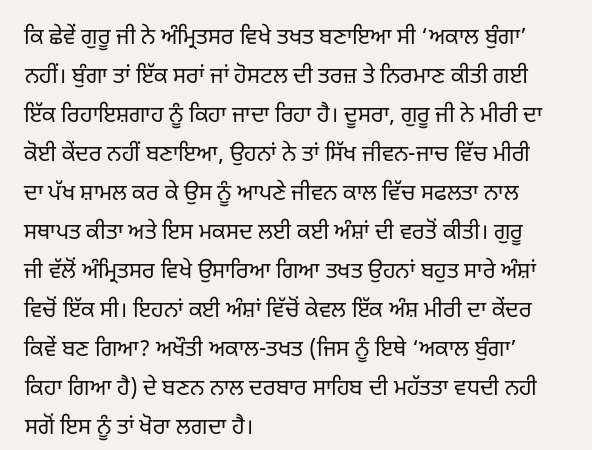ਕਿ ਛੇਵੇਂ ਗੁਰੂ ਜੀ ਨੇ ਅੰਮ੍ਰਿਤਸਰ ਵਿਖੇ ਤਖਤ ਬਣਾਇਆ ਸੀ ‘ਅਕਾਲ ਬੁੰਗਾ’ ਨਹੀਂ। ਬੁੰਗਾ ਤਾਂ ਇੱਕ ਸਰਾਂ ਜਾਂ ਹੋਸਟਲ ਦੀ ਤਰਜ਼ ਤੇ ਨਿਰਮਾਣ ਕੀਤੀ ਗਈ ਇੱਕ ਰਿਹਾਇਸ਼ਗਾਹ ਨੂੰ ਕਿਹਾ ਜਾਦਾ ਰਿਹਾ ਹੈ। ਦੂਸਰਾ, ਗੁਰੂ ਜੀ ਨੇ ਮੀਰੀ ਦਾ ਕੋਈ ਕੇਂਦਰ ਨਹੀਂ ਬਣਾਇਆ, ਉਹਨਾਂ ਨੇ ਤਾਂ ਸਿੱਖ ਜੀਵਨ-ਜਾਚ ਵਿੱਚ ਮੀਰੀ ਦਾ ਪੱਖ ਸ਼ਾਮਲ ਕਰ ਕੇ ਉਸ ਨੂੰ ਆਪਣੇ ਜੀਵਨ ਕਾਲ ਵਿੱਚ ਸਫਲਤਾ ਨਾਲ ਸਥਾਪਤ ਕੀਤਾ ਅਤੇ ਇਸ ਮਕਸਦ ਲਈ ਕਈ ਅੰਸ਼ਾਂ ਦੀ ਵਰਤੋਂ ਕੀਤੀ। ਗੁਰੂ ਜੀ ਵੱਲੋਂ ਅੰਮ੍ਰਿਤਸਰ ਵਿਖੇ ਉਸਾਰਿਆ ਗਿਆ ਤਖਤ ਉਹਨਾਂ ਬਹੁਤ ਸਾਰੇ ਅੰਸ਼ਾਂ ਵਿਚੋਂ ਇੱਕ ਸੀ। ਇਹਨਾਂ ਕਈ ਅੰਸ਼ਾਂ ਵਿੱਚੋਂ ਕੇਵਲ ਇੱਕ ਅੰਸ਼ ਮੀਰੀ ਦਾ ਕੇਂਦਰ ਕਿਵੇਂ ਬਣ ਗਿਆ? ਅਖੌਤੀ ਅਕਾਲ-ਤਖਤ (ਜਿਸ ਨੂੰ ਇਥੇ ‘ਅਕਾਲ ਬੁੰਗਾ’ ਕਿਹਾ ਗਿਆ ਹੈ) ਦੇ ਬਣਨ ਨਾਲ ਦਰਬਾਰ ਸਾਹਿਬ ਦੀ ਮਹੱਤਤਾ ਵਧਦੀ ਨਹੀ ਸਗੋਂ ਇਸ ਨੂੰ ਤਾਂ ਖੋਰਾ ਲਗਦਾ ਹੈ।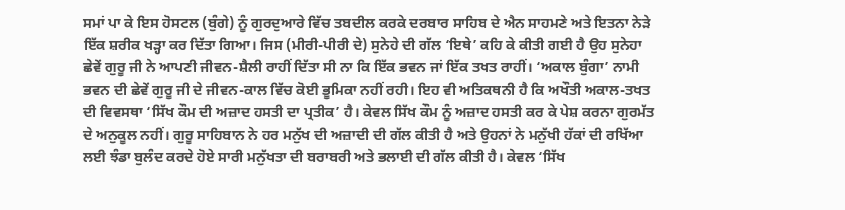ਸਮਾਂ ਪਾ ਕੇ ਇਸ ਹੋਸਟਲ (ਬੁੰਗੇ) ਨੂੰ ਗੁਰਦੁਆਰੇ ਵਿੱਚ ਤਬਦੀਲ ਕਰਕੇ ਦਰਬਾਰ ਸਾਹਿਬ ਦੇ ਐਨ ਸਾਹਮਣੇ ਅਤੇ ਇਤਨਾ ਨੇੜੇ ਇੱਕ ਸ਼ਰੀਕ ਖੜ੍ਹਾ ਕਰ ਦਿੱਤਾ ਗਿਆ। ਜਿਸ (ਮੀਰੀ-ਪੀਰੀ ਦੇ) ਸੁਨੇਹੇ ਦੀ ਗੱਲ ‘ਇਥੇ’ ਕਹਿ ਕੇ ਕੀਤੀ ਗਈ ਹੈ ਉਹ ਸੁਨੇਹਾ ਛੇਵੇਂ ਗੁਰੂ ਜੀ ਨੇ ਆਪਣੀ ਜੀਵਨ-ਸ਼ੈਲੀ ਰਾਹੀਂ ਦਿੱਤਾ ਸੀ ਨਾ ਕਿ ਇੱਕ ਭਵਨ ਜਾਂ ਇੱਕ ਤਖਤ ਰਾਹੀਂ। ‘ਅਕਾਲ ਬੁੰਗਾ’ ਨਾਮੀ ਭਵਨ ਦੀ ਛੇਵੇਂ ਗੁਰੂ ਜੀ ਦੇ ਜੀਵਨ-ਕਾਲ ਵਿੱਚ ਕੋਈ ਭੂਮਿਕਾ ਨਹੀਂ ਰਹੀ। ਇਹ ਵੀ ਅਤਿਕਥਨੀ ਹੈ ਕਿ ਅਖੌਤੀ ਅਕਾਲ-ਤਖਤ ਦੀ ਵਿਵਸਥਾ ‘ਸਿੱਖ ਕੌਮ ਦੀ ਅਜ਼ਾਦ ਹਸਤੀ ਦਾ ਪ੍ਰਤੀਕ’ ਹੈ। ਕੇਵਲ ਸਿੱਖ ਕੌਮ ਨੂੰ ਅਜ਼ਾਦ ਹਸਤੀ ਕਰ ਕੇ ਪੇਸ਼ ਕਰਨਾ ਗੁਰਮੱਤ ਦੇ ਅਨੁਕੂਲ ਨਹੀਂ। ਗੁਰੂ ਸਾਹਿਬਾਨ ਨੇ ਹਰ ਮਨੁੱਖ ਦੀ ਅਜ਼ਾਦੀ ਦੀ ਗੱਲ ਕੀਤੀ ਹੈ ਅਤੇ ਉਹਨਾਂ ਨੇ ਮਨੁੱਖੀ ਹੱਕਾਂ ਦੀ ਰਖਿੱਆ ਲਈ ਝੰਡਾ ਬੁਲੰਦ ਕਰਦੇ ਹੋਏ ਸਾਰੀ ਮਨੁੱਖਤਾ ਦੀ ਬਰਾਬਰੀ ਅਤੇ ਭਲਾਈ ਦੀ ਗੱਲ ਕੀਤੀ ਹੈ। ਕੇਵਲ ‘ਸਿੱਖ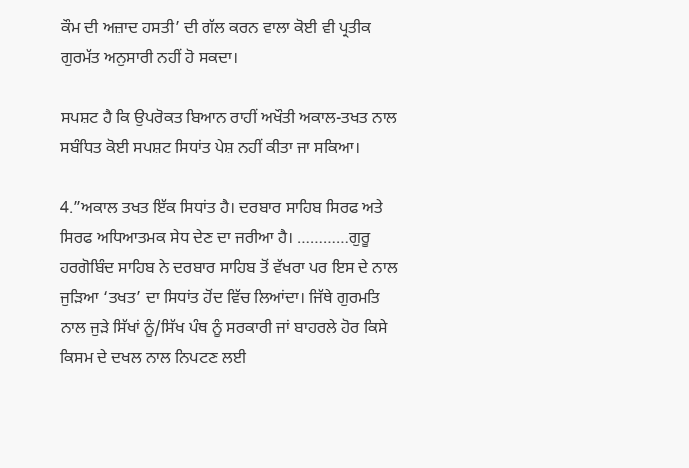ਕੌਮ ਦੀ ਅਜ਼ਾਦ ਹਸਤੀ’ ਦੀ ਗੱਲ ਕਰਨ ਵਾਲਾ ਕੋਈ ਵੀ ਪ੍ਰਤੀਕ ਗੁਰਮੱਤ ਅਨੁਸਾਰੀ ਨਹੀਂ ਹੋ ਸਕਦਾ।

ਸਪਸ਼ਟ ਹੈ ਕਿ ਉਪਰੋਕਤ ਬਿਆਨ ਰਾਹੀਂ ਅਖੌਤੀ ਅਕਾਲ-ਤਖਤ ਨਾਲ ਸਬੰਧਿਤ ਕੋਈ ਸਪਸ਼ਟ ਸਿਧਾਂਤ ਪੇਸ਼ ਨਹੀਂ ਕੀਤਾ ਜਾ ਸਕਿਆ।

4.”ਅਕਾਲ ਤਖਤ ਇੱਕ ਸਿਧਾਂਤ ਹੈ। ਦਰਬਾਰ ਸਾਹਿਬ ਸਿਰਫ ਅਤੇ ਸਿਰਫ ਅਧਿਆਤਮਕ ਸੇਧ ਦੇਣ ਦਾ ਜਰੀਆ ਹੈ। …………ਗੁਰੂ ਹਰਗੋਬਿੰਦ ਸਾਹਿਬ ਨੇ ਦਰਬਾਰ ਸਾਹਿਬ ਤੋਂ ਵੱਖਰਾ ਪਰ ਇਸ ਦੇ ਨਾਲ ਜੁੜਿਆ ‘ਤਖਤ’ ਦਾ ਸਿਧਾਂਤ ਹੋਂਦ ਵਿੱਚ ਲਿਆਂਦਾ। ਜਿੱਥੇ ਗੁਰਮਤਿ ਨਾਲ ਜੁੜੇ ਸਿੱਖਾਂ ਨੂੰ/ਸਿੱਖ ਪੰਥ ਨੂੰ ਸਰਕਾਰੀ ਜਾਂ ਬਾਹਰਲੇ ਹੋਰ ਕਿਸੇ ਕਿਸਮ ਦੇ ਦਖਲ ਨਾਲ ਨਿਪਟਣ ਲਈ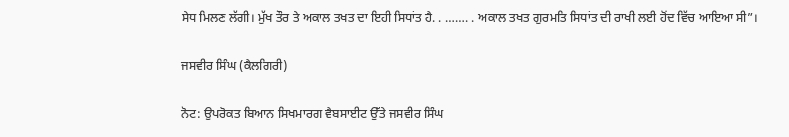ਸੇਧ ਮਿਲਣ ਲੱਗੀ। ਮੁੱਖ ਤੌਰ ਤੇ ਅਕਾਲ ਤਖਤ ਦਾ ਇਹੀ ਸਿਧਾਂਤ ਹੈ. . ……. . ਅਕਾਲ ਤਖਤ ਗੁਰਮਤਿ ਸਿਧਾਂਤ ਦੀ ਰਾਖੀ ਲਈ ਹੋਂਦ ਵਿੱਚ ਆਇਆ ਸੀ”।

ਜਸਵੀਰ ਸਿੰਘ (ਕੈਲਗਿਰੀ)

ਨੋਟ: ਉਪਰੋਕਤ ਬਿਆਨ ਸਿਖਮਾਰਗ ਵੈਬਸਾਈਟ ਉੱਤੇ ਜਸਵੀਰ ਸਿੰਘ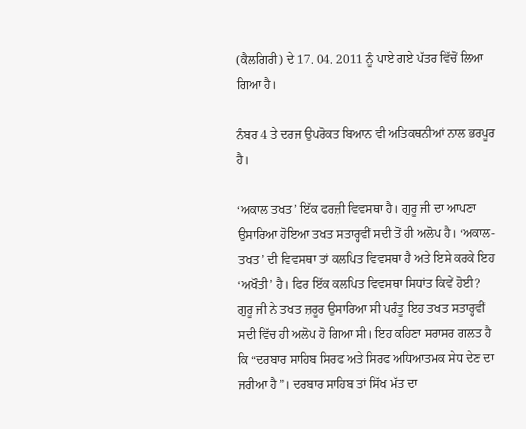(ਕੈਲਗਿਰੀ) ਦੇ 17. 04. 2011 ਨੂੰ ਪਾਏ ਗਏ ਪੱਤਰ ਵਿੱਚੋਂ ਲਿਆ ਗਿਆ ਹੈ।

ਨੰਬਰ 4 ਤੇ ਦਰਜ ਉਪਰੋਕਤ ਬਿਆਨ ਵੀ ਅਤਿਕਥਨੀਆਂ ਨਾਲ ਭਰਪੂਰ ਹੈ।

‘ਅਕਾਲ ਤਖਤ’ ਇੱਕ ਫਰਜ਼ੀ ਵਿਵਸਥਾ ਹੈ। ਗੁਰੂ ਜੀ ਦਾ ਆਪਣਾ ਉਸਾਰਿਆ ਹੋਇਆ ਤਖਤ ਸਤਾਰ੍ਹਵੀਂ ਸਦੀ ਤੋਂ ਹੀ ਅਲੋਪ ਹੈ। ‘ਅਕਾਲ-ਤਖਤ’ ਦੀ ਵਿਵਸਥਾ ਤਾਂ ਕਲਪਿਤ ਵਿਵਸਥਾ ਹੈ ਅਤੇ ਇਸੇ ਕਰਕੇ ਇਹ ‘ਅਖੌਤੀ’ ਹੈ। ਫਿਰ ਇੱਕ ਕਲਪਿਤ ਵਿਵਸਥਾ ਸਿਧਾਂਤ ਕਿਵੇਂ ਹੋਈ? ਗੁਰੂ ਜੀ ਨੇ ਤਖਤ ਜ਼ਰੂਰ ਉਸਾਰਿਆ ਸੀ ਪਰੰਤੂ ਇਹ ਤਖਤ ਸਤਾਰ੍ਹਵੀਂ ਸਦੀ ਵਿੱਚ ਹੀ ਅਲੋਪ ਹੋ ਗਿਆ ਸੀ। ਇਹ ਕਹਿਣਾ ਸਰਾਸਰ ਗਲਤ ਹੈ ਕਿ “ਦਰਬਾਰ ਸਾਹਿਬ ਸਿਰਫ ਅਤੇ ਸਿਰਫ ਅਧਿਆਤਮਕ ਸੇਧ ਦੇਣ ਦਾ ਜਰੀਆ ਹੈ”। ਦਰਬਾਰ ਸਾਹਿਬ ਤਾਂ ਸਿੱਖ ਮੱਤ ਦਾ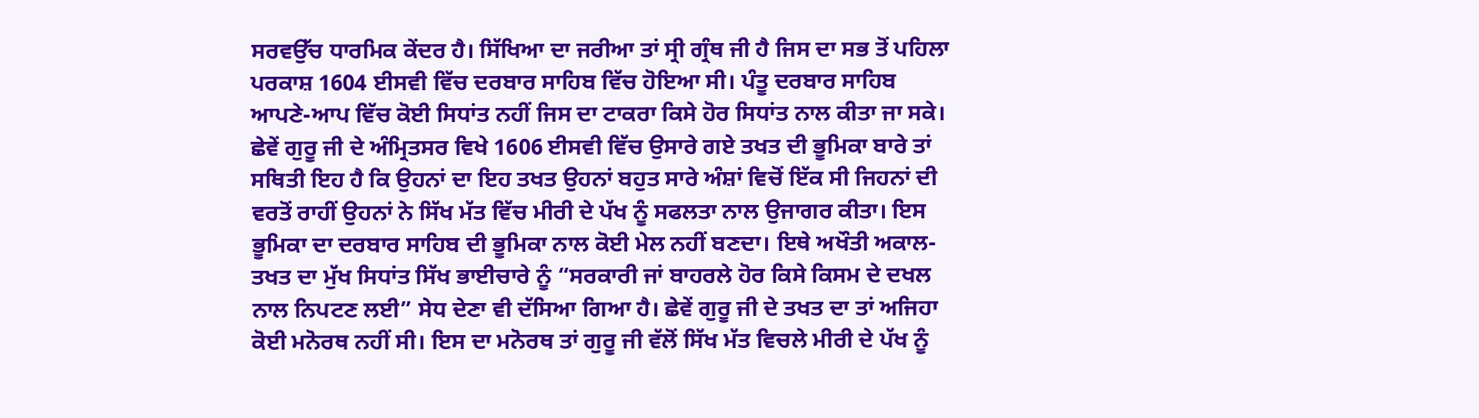ਸਰਵਉੱਚ ਧਾਰਮਿਕ ਕੇਂਦਰ ਹੈ। ਸਿੱਖਿਆ ਦਾ ਜਰੀਆ ਤਾਂ ਸ੍ਰੀ ਗ੍ਰੰਥ ਜੀ ਹੈ ਜਿਸ ਦਾ ਸਭ ਤੋਂ ਪਹਿਲਾ ਪਰਕਾਸ਼ 1604 ਈਸਵੀ ਵਿੱਚ ਦਰਬਾਰ ਸਾਹਿਬ ਵਿੱਚ ਹੋਇਆ ਸੀ। ਪੰਤੂ ਦਰਬਾਰ ਸਾਹਿਬ ਆਪਣੇ-ਆਪ ਵਿੱਚ ਕੋਈ ਸਿਧਾਂਤ ਨਹੀਂ ਜਿਸ ਦਾ ਟਾਕਰਾ ਕਿਸੇ ਹੋਰ ਸਿਧਾਂਤ ਨਾਲ ਕੀਤਾ ਜਾ ਸਕੇ। ਛੇਵੇਂ ਗੁਰੂ ਜੀ ਦੇ ਅੰਮ੍ਰਿਤਸਰ ਵਿਖੇ 1606 ਈਸਵੀ ਵਿੱਚ ਉਸਾਰੇ ਗਏ ਤਖਤ ਦੀ ਭੂਮਿਕਾ ਬਾਰੇ ਤਾਂ ਸਥਿਤੀ ਇਹ ਹੈ ਕਿ ਉਹਨਾਂ ਦਾ ਇਹ ਤਖਤ ਉਹਨਾਂ ਬਹੁਤ ਸਾਰੇ ਅੰਸ਼ਾਂ ਵਿਚੋਂ ਇੱਕ ਸੀ ਜਿਹਨਾਂ ਦੀ ਵਰਤੋਂ ਰਾਹੀਂ ਉਹਨਾਂ ਨੇ ਸਿੱਖ ਮੱਤ ਵਿੱਚ ਮੀਰੀ ਦੇ ਪੱਖ ਨੂੰ ਸਫਲਤਾ ਨਾਲ ਉਜਾਗਰ ਕੀਤਾ। ਇਸ ਭੂਮਿਕਾ ਦਾ ਦਰਬਾਰ ਸਾਹਿਬ ਦੀ ਭੂਮਿਕਾ ਨਾਲ ਕੋਈ ਮੇਲ ਨਹੀਂ ਬਣਦਾ। ਇਥੇ ਅਖੌਤੀ ਅਕਾਲ-ਤਖਤ ਦਾ ਮੁੱਖ ਸਿਧਾਂਤ ਸਿੱਖ ਭਾਈਚਾਰੇ ਨੂੰ “ਸਰਕਾਰੀ ਜਾਂ ਬਾਹਰਲੇ ਹੋਰ ਕਿਸੇ ਕਿਸਮ ਦੇ ਦਖਲ ਨਾਲ ਨਿਪਟਣ ਲਈ” ਸੇਧ ਦੇਣਾ ਵੀ ਦੱਸਿਆ ਗਿਆ ਹੈ। ਛੇਵੇਂ ਗੁਰੂ ਜੀ ਦੇ ਤਖਤ ਦਾ ਤਾਂ ਅਜਿਹਾ ਕੋਈ ਮਨੋਰਥ ਨਹੀਂ ਸੀ। ਇਸ ਦਾ ਮਨੋਰਥ ਤਾਂ ਗੁਰੂ ਜੀ ਵੱਲੋਂ ਸਿੱਖ ਮੱਤ ਵਿਚਲੇ ਮੀਰੀ ਦੇ ਪੱਖ ਨੂੰ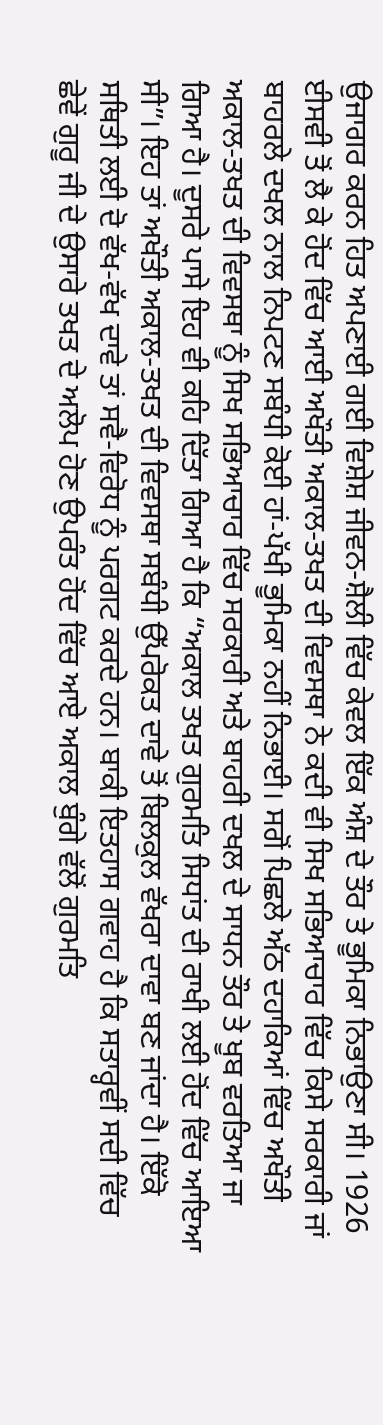ਉਜਾਗਰ ਕਰਨ ਹਿਤ ਅਪਣਾਈ ਗਈ ਵਿਸ਼ੇਸ਼ ਜੀਵਨ-ਸ਼ੈਲੀ ਵਿੱਚ ਕੇਵਲ ਇੱਕ ਅੰਸ਼ ਦੇ ਤੌਰ ਤੇ ਭੂਮਿਕਾ ਨਿਭਾਉਣਾ ਸੀ। 1926 ਈਸਵੀ ਤੋਂ ਲੈ ਕੇ ਹੋਂਦ ਵਿੱਚ ਆਈ ਅਖੌਤੀ ਅਕਾਲ-ਤਖਤ ਦੀ ਵਿਵਸਥਾ ਨੇ ਕਦੀ ਵੀ ਸਿਖ ਸਭਿਆਚਾਰ ਵਿੱਚ ਕਿਸੇ ਸਰਕਾਰੀ ਜਾਂ ਬਾਹਰਲੇ ਦਖਲ ਨਾਲ ਨਿਪਟਣ ਸਬੰਧੀ ਕੋਈ ਹਾਂ-ਪੱਖੀ ਭੂਮਿਕਾ ਨਹੀਂ ਨਿਭਾਈ। ਸਗੋਂ ਪਿਛਲੇ ਅੱਠ ਦਹਾਕਿਆਂ ਵਿੱਚ ਅਖੌਤੀ ਅਕਾਲ-ਤਖਤ ਦੀ ਵਿਵਸਥਾ ਨੂੰ ਸਿਖ ਸਭਿਆਚਾਰ ਵਿੱਚ ਸਰਕਾਰੀ ਅਤੇ ਬਾਹਰੀ ਦਖਲ ਦੇ ਸਾਧਨ ਤੌਰ ਤੇ ਖੂਬ ਵਰਤਿਆ ਜਾ ਗਿਆ ਹੈ। ਦੂਸਰੇ ਪਾਸੇ ਇਹ ਵੀ ਕਹਿ ਦਿੱਤਾ ਗਿਆ ਹੈ ਕਿ “ਅਕਾਲ ਤਖਤ ਗੁਰਮਤਿ ਸਿਧਾਂਤ ਦੀ ਰਾਖੀ ਲਈ ਹੋਂਦ ਵਿੱਚ ਆਇਆ ਸੀ”। ਇਹ ਤਾਂ ਅਖੌਤੀ ਅਕਾਲ-ਤਖਤ ਦੀ ਵਿਵਸਥਾ ਸਬੰਧੀ ਉੱਪਰੋਕਤ ਦਾਵੇ ਤੋਂ ਬਿਲਕੁਲ ਵੱਖਰਾ ਦਾਵਾ ਬਣ ਜਾਂਦਾ ਹੈ। ਇੱਕੋ ਸਥਿਤੀ ਲਈ ਦੋ ਵੱਖ-ਵੱਖ ਦਾਵੇ ਤਾਂ ਸਵੈ-ਵਿਰੋਧ ਨੂੰ ਪਰਗਟ ਕਰਦੇ ਹਨ। ਬਾਕੀ ਇਤਹਾਸ ਗਵਾਹ ਹੈ ਕਿ ਸਤਾਰ੍ਹਵੀਂ ਸਦੀ ਵਿੱਚ ਛੇਵੇਂ ਗੁਰੂ ਜੀ ਦੇ ਉਸਾਰੇ ਤਖਤ ਦੇ ਅਲੋਪ ਹੋਣ ਉਪਰੰਤ ਹੋਂਦ ਵਿੱਚ ਆਏ ਅਕਾਲ ਬੁੰਗੇ ਵੱਲੋਂ ਗੁਰਮਤਿ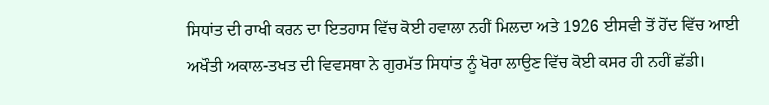ਸਿਧਾਂਤ ਦੀ ਰਾਖੀ ਕਰਨ ਦਾ ਇਤਹਾਸ ਵਿੱਚ ਕੋਈ ਹਵਾਲਾ ਨਹੀਂ ਮਿਲਦਾ ਅਤੇ 1926 ਈਸਵੀ ਤੋਂ ਹੋਂਦ ਵਿੱਚ ਆਈ ਅਖੌਤੀ ਅਕਾਲ-ਤਖਤ ਦੀ ਵਿਵਸਥਾ ਨੇ ਗੁਰਮੱਤ ਸਿਧਾਂਤ ਨੂੰ ਖੋਰਾ ਲਾਉਣ ਵਿੱਚ ਕੋਈ ਕਸਰ ਹੀ ਨਹੀਂ ਛੱਡੀ।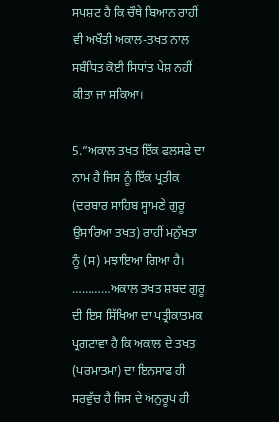ਸਪਸ਼ਟ ਹੈ ਕਿ ਚੌਥੇ ਬਿਆਨ ਰਾਹੀਂ ਵੀ ਅਖੌਤੀ ਅਕਾਲ-ਤਖਤ ਨਾਲ ਸਬੰਧਿਤ ਕੋਈ ਸਿਧਾਂਤ ਪੇਸ਼ ਨਹੀਂ ਕੀਤਾ ਜਾ ਸਕਿਆ।

5.”ਅਕਾਲ ਤਖਤ ਇੱਕ ਫਲਸਫੇ ਦਾ ਨਾਮ ਹੈ ਜਿਸ ਨੂੰ ਇੱਕ ਪ੍ਰਤੀਕ (ਦਰਬਾਰ ਸਾਹਿਬ ਸ੍ਹਾਮਣੇ ਗੁਰੂ ਉਸਾਰਿਆ ਤਖਤ) ਰਾਹੀਂ ਮਨੁੱਖਤਾ ਨੂੰ (ਸ) ਮਝਾਇਆ ਗਿਆ ਹੈ। …………ਅਕਾਲ ਤਖਤ ਸ਼ਬਦ ਗੁਰੂ ਦੀ ਇਸ ਸਿੱਖਿਆ ਦਾ ਪਤ੍ਰੀਕਾਤਮਕ ਪ੍ਰਗਟਾਵਾ ਹੈ ਕਿ ਅਕਾਲ ਦੇ ਤਖਤ (ਪਰਮਾਤਮਾ) ਦਾ ਇਨਸਾਫ ਹੀ ਸਰਵੁੱਚ ਹੈ ਜਿਸ ਦੇ ਅਨੁਰੂਪ ਹੀ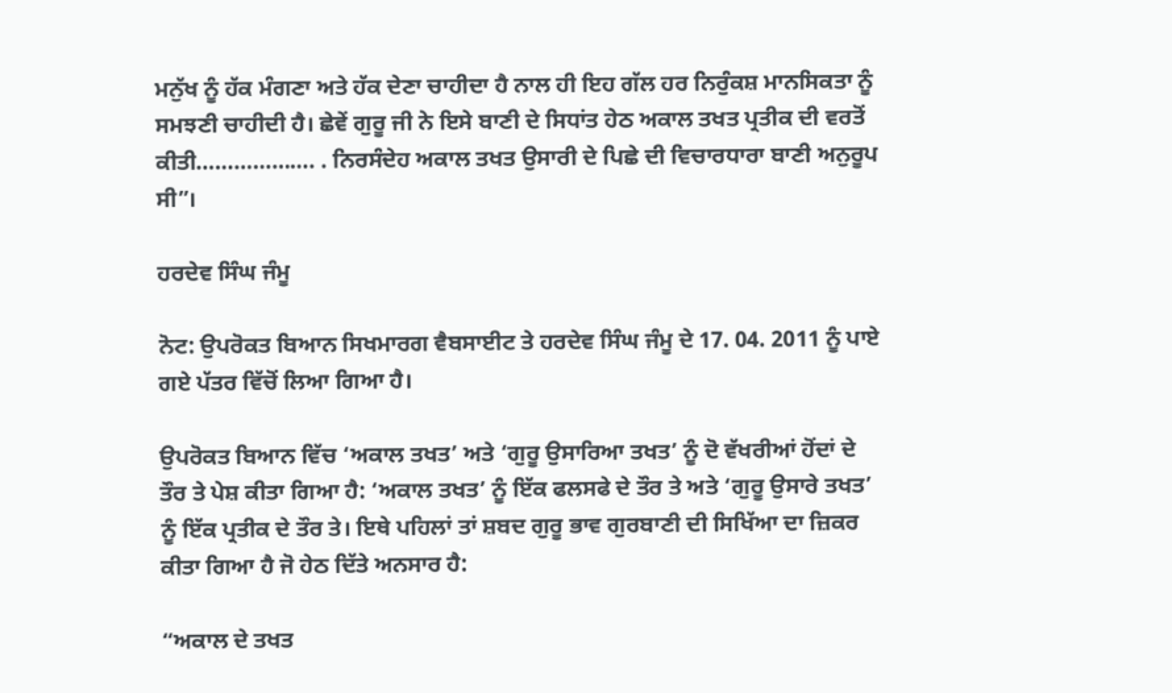ਮਨੁੱਖ ਨੂੰ ਹੱਕ ਮੰਗਣਾ ਅਤੇ ਹੱਕ ਦੇਣਾ ਚਾਹੀਦਾ ਹੈ ਨਾਲ ਹੀ ਇਹ ਗੱਲ ਹਰ ਨਿਰੁੰਕਸ਼ ਮਾਨਸਿਕਤਾ ਨੂੰ ਸਮਝਣੀ ਚਾਹੀਦੀ ਹੈ। ਛੇਵੇਂ ਗੁਰੂ ਜੀ ਨੇ ਇਸੇ ਬਾਣੀ ਦੇ ਸਿਧਾਂਤ ਹੇਠ ਅਕਾਲ ਤਖਤ ਪ੍ਰਤੀਕ ਦੀ ਵਰਤੋਂ ਕੀਤੀ………………. . ਨਿਰਸੰਦੇਹ ਅਕਾਲ ਤਖਤ ਉਸਾਰੀ ਦੇ ਪਿਛੇ ਦੀ ਵਿਚਾਰਧਾਰਾ ਬਾਣੀ ਅਨੁਰੂਪ ਸੀ”।

ਹਰਦੇਵ ਸਿੰਘ ਜੰਮੂ

ਨੋਟ: ਉਪਰੋਕਤ ਬਿਆਨ ਸਿਖਮਾਰਗ ਵੈਬਸਾਈਟ ਤੇ ਹਰਦੇਵ ਸਿੰਘ ਜੰਮੂ ਦੇ 17. 04. 2011 ਨੂੰ ਪਾਏ ਗਏ ਪੱਤਰ ਵਿੱਚੋਂ ਲਿਆ ਗਿਆ ਹੈ।

ਉਪਰੋਕਤ ਬਿਆਨ ਵਿੱਚ ‘ਅਕਾਲ ਤਖਤ’ ਅਤੇ ‘ਗੁਰੂ ਉਸਾਰਿਆ ਤਖਤ’ ਨੂੰ ਦੋ ਵੱਖਰੀਆਂ ਹੋਂਦਾਂ ਦੇ ਤੌਰ ਤੇ ਪੇਸ਼ ਕੀਤਾ ਗਿਆ ਹੈ: ‘ਅਕਾਲ ਤਖਤ’ ਨੂੰ ਇੱਕ ਫਲਸਫੇ ਦੇ ਤੌਰ ਤੇ ਅਤੇ ‘ਗੁਰੂ ਉਸਾਰੇ ਤਖਤ’ ਨੂੰ ਇੱਕ ਪ੍ਰਤੀਕ ਦੇ ਤੌਰ ਤੇ। ਇਥੇ ਪਹਿਲਾਂ ਤਾਂ ਸ਼ਬਦ ਗੁਰੂ ਭਾਵ ਗੁਰਬਾਣੀ ਦੀ ਸਿਖਿੱਆ ਦਾ ਜ਼ਿਕਰ ਕੀਤਾ ਗਿਆ ਹੈ ਜੋ ਹੇਠ ਦਿੱਤੇ ਅਨਸਾਰ ਹੈ:

“ਅਕਾਲ ਦੇ ਤਖਤ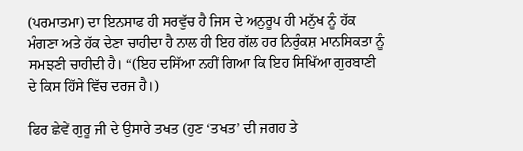(ਪਰਮਾਤਮਾ) ਦਾ ਇਨਸਾਫ ਹੀ ਸਰਵੁੱਚ ਹੈ ਜਿਸ ਦੇ ਅਨੁਰੂਪ ਹੀ ਮਨੁੱਖ ਨੂੰ ਹੱਕ ਮੰਗਣਾ ਅਤੇ ਹੱਕ ਦੇਣਾ ਚਾਹੀਦਾ ਹੈ ਨਾਲ ਹੀ ਇਹ ਗੱਲ ਹਰ ਨਿਰੁੰਕਸ਼ ਮਾਨਸਿਕਤਾ ਨੂੰ ਸਮਝਣੀ ਚਾਹੀਦੀ ਹੈ। “(ਇਹ ਦਸਿੱਆ ਨਹੀਂ ਗਿਆ ਕਿ ਇਹ ਸਿਖਿੱਆ ਗੁਰਬਾਣੀ ਦੇ ਕਿਸ ਹਿੱਸੇ ਵਿੱਚ ਦਰਜ ਹੈ।)

ਫਿਰ ਛੇਵੇਂ ਗੁਰੂ ਜੀ ਦੇ ਉਸਾਰੇ ਤਖਤ (ਹੁਣ ‘ਤਖਤ’ ਦੀ ਜਗਹ ਤੇ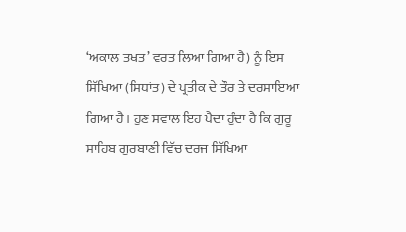‘ਅਕਾਲ ਤਖਤ’ ਵਰਤ ਲਿਆ ਗਿਆ ਹੈ) ਨੂੰ ਇਸ ਸਿੱਖਿਆ (ਸਿਧਾਂਤ) ਦੇ ਪ੍ਰਤੀਕ ਦੇ ਤੌਰ ਤੇ ਦਰਸਾਇਆ ਗਿਆ ਹੈ। ਹੁਣ ਸਵਾਲ ਇਹ ਪੈਦਾ ਹੁੰਦਾ ਹੈ ਕਿ ਗੁਰੂ ਸਾਹਿਬ ਗੁਰਬਾਣੀ ਵਿੱਚ ਦਰਜ ਸਿੱਖਿਆ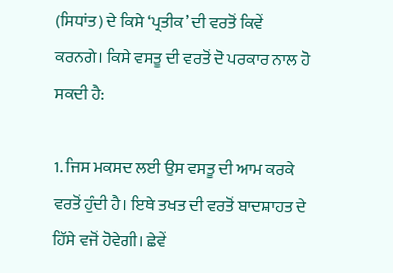(ਸਿਧਾਂਤ) ਦੇ ਕਿਸੇ ‘ਪ੍ਰਤੀਕ’ ਦੀ ਵਰਤੋਂ ਕਿਵੇਂ ਕਰਨਗੇ। ਕਿਸੇ ਵਸਤੂ ਦੀ ਵਰਤੋਂ ਦੋ ਪਰਕਾਰ ਨਾਲ ਹੋ ਸਕਦੀ ਹੈ:

1. ਜਿਸ ਮਕਸਦ ਲਈ ਉਸ ਵਸਤੂ ਦੀ ਆਮ ਕਰਕੇ ਵਰਤੋਂ ਹੁੰਦੀ ਹੈ। ਇਥੇ ਤਖਤ ਦੀ ਵਰਤੋਂ ਬਾਦਸ਼ਾਹਤ ਦੇ ਹਿੱਸੇ ਵਜੋਂ ਹੋਵੇਗੀ। ਛੇਵੇਂ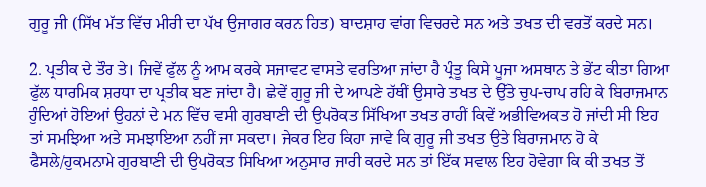ਗੁਰੂ ਜੀ (ਸਿੱਖ ਮੱਤ ਵਿੱਚ ਮੀਰੀ ਦਾ ਪੱਖ ਉਜਾਗਰ ਕਰਨ ਹਿਤ) ਬਾਦਸ਼ਾਹ ਵਾਂਗ ਵਿਚਰਦੇ ਸਨ ਅਤੇ ਤਖਤ ਦੀ ਵਰਤੋਂ ਕਰਦੇ ਸਨ।

2. ਪ੍ਰਤੀਕ ਦੇ ਤੌਰ ਤੇ। ਜਿਵੇਂ ਫੁੱਲ ਨੂੰ ਆਮ ਕਰਕੇ ਸਜਾਵਟ ਵਾਸਤੇ ਵਰਤਿਆ ਜਾਂਦਾ ਹੈ ਪ੍ਰੰਤੂ ਕਿਸੇ ਪੂਜਾ ਅਸਥਾਨ ਤੇ ਭੇਂਟ ਕੀਤਾ ਗਿਆ ਫੁੱਲ ਧਾਰਮਿਕ ਸ਼ਰਧਾ ਦਾ ਪ੍ਰਤੀਕ ਬਣ ਜਾਂਦਾ ਹੈ। ਛੇਵੇਂ ਗੁਰੂ ਜੀ ਦੇ ਆਪਣੇ ਹੱਥੀਂ ਉਸਾਰੇ ਤਖਤ ਦੇ ਉੱਤੇ ਚੁਪ-ਚਾਪ ਰਹਿ ਕੇ ਬਿਰਾਜਮਾਨ ਹੁੰਦਿਆਂ ਹੋਇਆਂ ਉਹਨਾਂ ਦੇ ਮਨ ਵਿੱਚ ਵਸੀ ਗੁਰਬਾਣੀ ਦੀ ਉਪਰੋਕਤ ਸਿੱਖਿਆ ਤਖਤ ਰਾਹੀਂ ਕਿਵੇਂ ਅਭੀਵਿਅਕਤ ਹੋ ਜਾਂਦੀ ਸੀ ਇਹ ਤਾਂ ਸਮਝਿਆ ਅਤੇ ਸਮਝਾਇਆ ਨਹੀਂ ਜਾ ਸਕਦਾ। ਜੇਕਰ ਇਹ ਕਿਹਾ ਜਾਵੇ ਕਿ ਗੁਰੂ ਜੀ ਤਖਤ ਉਤੇ ਬਿਰਾਜਮਾਨ ਹੋ ਕੇ ਫੈਸਲੇ/ਹੁਕਮਨਾਮੇ ਗੁਰਬਾਣੀ ਦੀ ਉਪਰੋਕਤ ਸਿਖਿਆ ਅਨੁਸਾਰ ਜਾਰੀ ਕਰਦੇ ਸਨ ਤਾਂ ਇੱਕ ਸਵਾਲ ਇਹ ਹੋਵੇਗਾ ਕਿ ਕੀ ਤਖਤ ਤੋਂ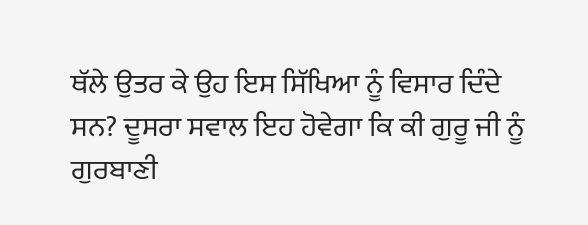ਥੱਲੇ ਉਤਰ ਕੇ ਉਹ ਇਸ ਸਿੱਖਿਆ ਨੂੰ ਵਿਸਾਰ ਦਿੰਦੇ ਸਨ? ਦੂਸਰਾ ਸਵਾਲ ਇਹ ਹੋਵੇਗਾ ਕਿ ਕੀ ਗੁਰੂ ਜੀ ਨੂੰ ਗੁਰਬਾਣੀ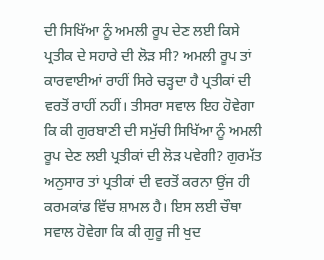ਦੀ ਸਿਖਿੱਆ ਨੂੰ ਅਮਲੀ ਰੂਪ ਦੇਣ ਲਈ ਕਿਸੇ ਪ੍ਰਤੀਕ ਦੇ ਸਹਾਰੇ ਦੀ ਲੋੜ ਸੀ? ਅਮਲੀ ਰੂਪ ਤਾਂ ਕਾਰਵਾਈਆਂ ਰਾਹੀਂ ਸਿਰੇ ਚੜ੍ਹਦਾ ਹੈ ਪ੍ਰਤੀਕਾਂ ਦੀ ਵਰਤੋਂ ਰਾਹੀਂ ਨਹੀਂ। ਤੀਸਰਾ ਸਵਾਲ ਇਹ ਹੋਵੇਗਾ ਕਿ ਕੀ ਗੁਰਬਾਣੀ ਦੀ ਸਮੁੱਚੀ ਸਿਖਿੱਆ ਨੂੰ ਅਮਲੀ ਰੂਪ ਦੇਣ ਲਈ ਪ੍ਰਤੀਕਾਂ ਦੀ ਲੋੜ ਪਵੇਗੀ? ਗੁਰਮੱਤ ਅਨੁਸਾਰ ਤਾਂ ਪ੍ਰਤੀਕਾਂ ਦੀ ਵਰਤੋਂ ਕਰਨਾ ਉਂਜ ਹੀ ਕਰਮਕਾਂਡ ਵਿੱਚ ਸ਼ਾਮਲ ਹੈ। ਇਸ ਲਈ ਚੌਥਾ ਸਵਾਲ ਹੋਵੇਗਾ ਕਿ ਕੀ ਗੁਰੂ ਜੀ ਖੁਦ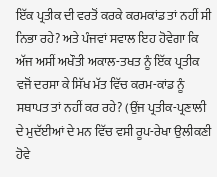ਇੱਕ ਪ੍ਰਤੀਕ ਦੀ ਵਰਤੋਂ ਕਰਕੇ ਕਰਮਕਾਂਡ ਤਾਂ ਨਹੀਂ ਸੀ ਨਿਭਾ ਰਹੇ? ਅਤੇ ਪੰਜਵਾਂ ਸਵਾਲ ਇਹ ਹੋਵੇਗਾ ਕਿ ਅੱਜ ਅਸੀਂ ਅਖੌਤੀ ਅਕਾਲ-ਤਖਤ ਨੂੰ ਇੱਕ ਪ੍ਰਤੀਕ ਵਜੋਂ ਦਰਸਾ ਕੇ ਸਿੱਖ ਮੱਤ ਵਿੱਚ ਕਰਮ-ਕਾਂਡ ਨੂੰ ਸਥਾਪਤ ਤਾਂ ਨਹੀਂ ਕਰ ਰਹੇ? (ਉਂਜ ਪ੍ਰਤੀਕ-ਪ੍ਰਣਾਲੀ ਦੇ ਮੁਦੱਈਆਂ ਦੇ ਮਨ ਵਿੱਚ ਵਸੀ ਰੂਪ-ਰੇਖਾ ਉਲੀਕਣੀ ਹੋਵੇ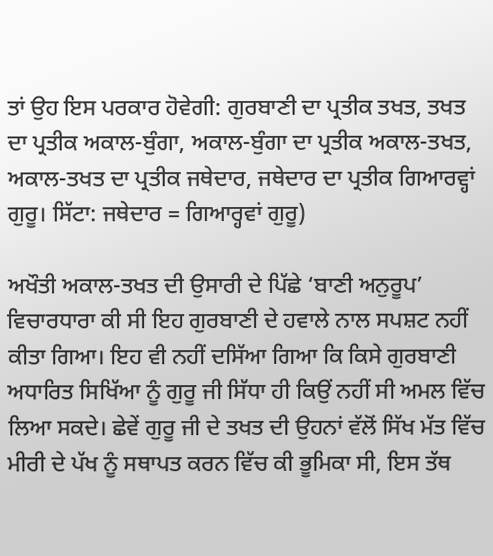ਤਾਂ ਉਹ ਇਸ ਪਰਕਾਰ ਹੋਵੇਗੀ: ਗੁਰਬਾਣੀ ਦਾ ਪ੍ਰਤੀਕ ਤਖਤ, ਤਖਤ ਦਾ ਪ੍ਰਤੀਕ ਅਕਾਲ-ਬੁੰਗਾ, ਅਕਾਲ-ਬੁੰਗਾ ਦਾ ਪ੍ਰਤੀਕ ਅਕਾਲ-ਤਖਤ, ਅਕਾਲ-ਤਖਤ ਦਾ ਪ੍ਰਤੀਕ ਜਥੇਦਾਰ, ਜਥੇਦਾਰ ਦਾ ਪ੍ਰਤੀਕ ਗਿਆਰਵ੍ਹਾਂ ਗੁਰੂ। ਸਿੱਟਾ: ਜਥੇਦਾਰ = ਗਿਆਰ੍ਹਵਾਂ ਗੁਰੂ)

ਅਖੌਤੀ ਅਕਾਲ-ਤਖਤ ਦੀ ਉਸਾਰੀ ਦੇ ਪਿੱਛੇ ‘ਬਾਣੀ ਅਨੁਰੂਪ’ ਵਿਚਾਰਧਾਰਾ ਕੀ ਸੀ ਇਹ ਗੁਰਬਾਣੀ ਦੇ ਹਵਾਲੇ ਨਾਲ ਸਪਸ਼ਟ ਨਹੀਂ ਕੀਤਾ ਗਿਆ। ਇਹ ਵੀ ਨਹੀਂ ਦਸਿੱਆ ਗਿਆ ਕਿ ਕਿਸੇ ਗੁਰਬਾਣੀ ਅਧਾਰਿਤ ਸਿਖਿੱਆ ਨੂੰ ਗੁਰੂ ਜੀ ਸਿੱਧਾ ਹੀ ਕਿਉਂ ਨਹੀਂ ਸੀ ਅਮਲ ਵਿੱਚ ਲਿਆ ਸਕਦੇ। ਛੇਵੇਂ ਗੁਰੂ ਜੀ ਦੇ ਤਖਤ ਦੀ ਉਹਨਾਂ ਵੱਲੋਂ ਸਿੱਖ ਮੱਤ ਵਿੱਚ ਮੀਰੀ ਦੇ ਪੱਖ ਨੂੰ ਸਥਾਪਤ ਕਰਨ ਵਿੱਚ ਕੀ ਭੂਮਿਕਾ ਸੀ, ਇਸ ਤੱਥ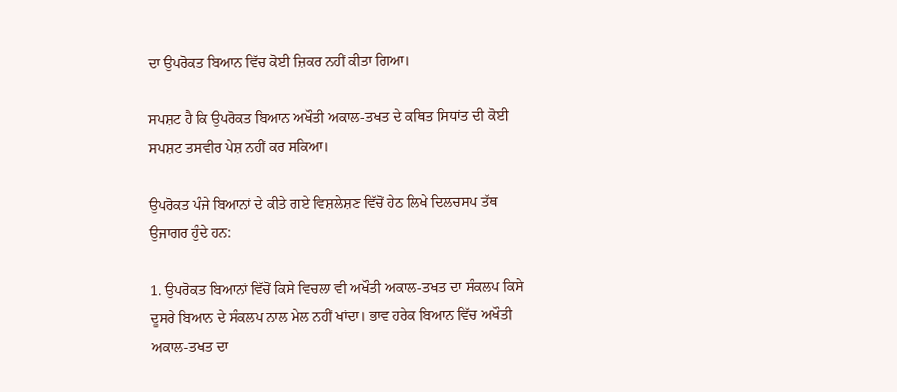ਦਾ ਉਪਰੋਕਤ ਬਿਆਨ ਵਿੱਚ ਕੋਈ ਜ਼ਿਕਰ ਨਹੀਂ ਕੀਤਾ ਗਿਆ।

ਸਪਸ਼ਟ ਹੈ ਕਿ ਉਪਰੋਕਤ ਬਿਆਨ ਅਖੌਤੀ ਅਕਾਲ-ਤਖਤ ਦੇ ਕਥਿਤ ਸਿਧਾਂਤ ਦੀ ਕੋਈ ਸਪਸ਼ਟ ਤਸਵੀਰ ਪੇਸ਼ ਨਹੀਂ ਕਰ ਸਕਿਆ।

ਉਪਰੋਕਤ ਪੰਜੇ ਬਿਆਨਾਂ ਦੇ ਕੀਤੇ ਗਏ ਵਿਸ਼ਲੇਸ਼ਣ ਵਿੱਚੋਂ ਹੇਠ ਲਿਖੇ ਦਿਲਚਸਪ ਤੱਥ ਉਜਾਗਰ ਹੁੰਦੇ ਹਨ:

1. ਉਪਰੋਕਤ ਬਿਆਨਾਂ ਵਿੱਚੋਂ ਕਿਸੇ ਵਿਚਲਾ ਵੀ ਅਖੌਤੀ ਅਕਾਲ-ਤਖਤ ਦਾ ਸੰਕਲਪ ਕਿਸੇ ਦੂਸਰੇ ਬਿਆਨ ਦੇ ਸੰਕਲਪ ਨਾਲ ਮੇਲ ਨਹੀਂ ਖਾਂਦਾ। ਭਾਵ ਹਰੇਕ ਬਿਆਨ ਵਿੱਚ ਅਖੌਤੀ ਅਕਾਲ-ਤਖਤ ਦਾ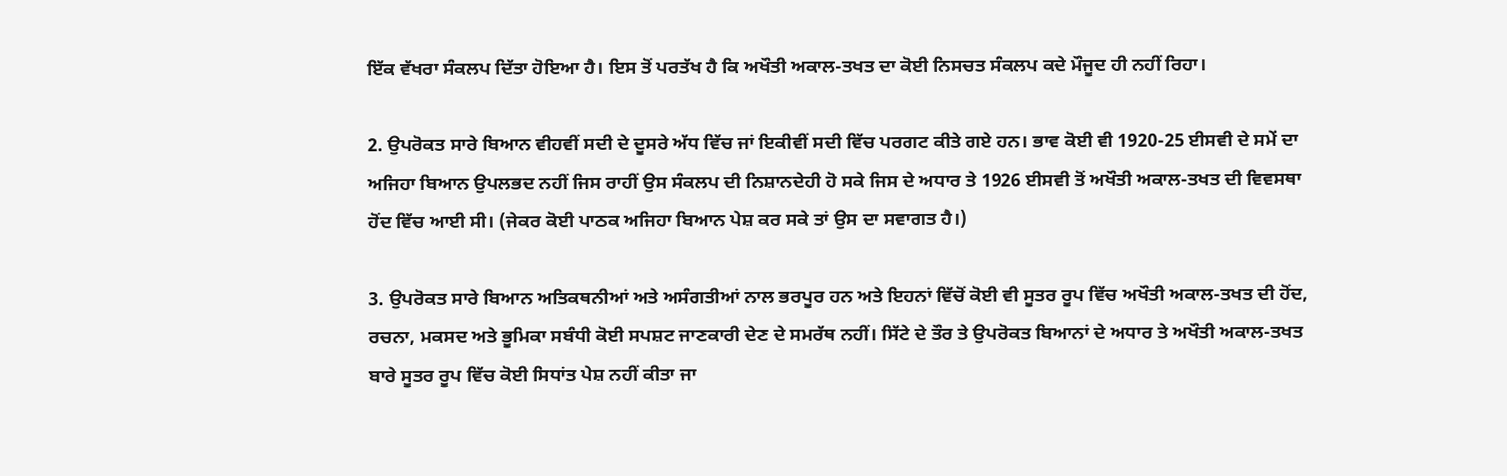ਇੱਕ ਵੱਖਰਾ ਸੰਕਲਪ ਦਿੱਤਾ ਹੋਇਆ ਹੈ। ਇਸ ਤੋਂ ਪਰਤੱਖ ਹੈ ਕਿ ਅਖੌਤੀ ਅਕਾਲ-ਤਖਤ ਦਾ ਕੋਈ ਨਿਸਚਤ ਸੰਕਲਪ ਕਦੇ ਮੌਜੂਦ ਹੀ ਨਹੀਂ ਰਿਹਾ।

2. ਉਪਰੋਕਤ ਸਾਰੇ ਬਿਆਨ ਵੀਹਵੀਂ ਸਦੀ ਦੇ ਦੂਸਰੇ ਅੱਧ ਵਿੱਚ ਜਾਂ ਇਕੀਵੀਂ ਸਦੀ ਵਿੱਚ ਪਰਗਟ ਕੀਤੇ ਗਏ ਹਨ। ਭਾਵ ਕੋਈ ਵੀ 1920-25 ਈਸਵੀ ਦੇ ਸਮੇਂ ਦਾ ਅਜਿਹਾ ਬਿਆਨ ਉਪਲਭਦ ਨਹੀਂ ਜਿਸ ਰਾਹੀਂ ਉਸ ਸੰਕਲਪ ਦੀ ਨਿਸ਼ਾਨਦੇਹੀ ਹੋ ਸਕੇ ਜਿਸ ਦੇ ਅਧਾਰ ਤੇ 1926 ਈਸਵੀ ਤੋਂ ਅਖੌਤੀ ਅਕਾਲ-ਤਖਤ ਦੀ ਵਿਵਸਥਾ ਹੋਂਦ ਵਿੱਚ ਆਈ ਸੀ। (ਜੇਕਰ ਕੋਈ ਪਾਠਕ ਅਜਿਹਾ ਬਿਆਨ ਪੇਸ਼ ਕਰ ਸਕੇ ਤਾਂ ਉਸ ਦਾ ਸਵਾਗਤ ਹੈ।)

3. ਉਪਰੋਕਤ ਸਾਰੇ ਬਿਆਨ ਅਤਿਕਥਨੀਆਂ ਅਤੇ ਅਸੰਗਤੀਆਂ ਨਾਲ ਭਰਪੂਰ ਹਨ ਅਤੇ ਇਹਨਾਂ ਵਿੱਚੋਂ ਕੋਈ ਵੀ ਸੂਤਰ ਰੂਪ ਵਿੱਚ ਅਖੌਤੀ ਅਕਾਲ-ਤਖਤ ਦੀ ਹੋਂਦ, ਰਚਨਾ, ਮਕਸਦ ਅਤੇ ਭੂਮਿਕਾ ਸਬੰਧੀ ਕੋਈ ਸਪਸ਼ਟ ਜਾਣਕਾਰੀ ਦੇਣ ਦੇ ਸਮਰੱਥ ਨਹੀਂ। ਸਿੱਟੇ ਦੇ ਤੌਰ ਤੇ ਉਪਰੋਕਤ ਬਿਆਨਾਂ ਦੇ ਅਧਾਰ ਤੇ ਅਖੌਤੀ ਅਕਾਲ-ਤਖਤ ਬਾਰੇ ਸੂਤਰ ਰੂਪ ਵਿੱਚ ਕੋਈ ਸਿਧਾਂਤ ਪੇਸ਼ ਨਹੀਂ ਕੀਤਾ ਜਾ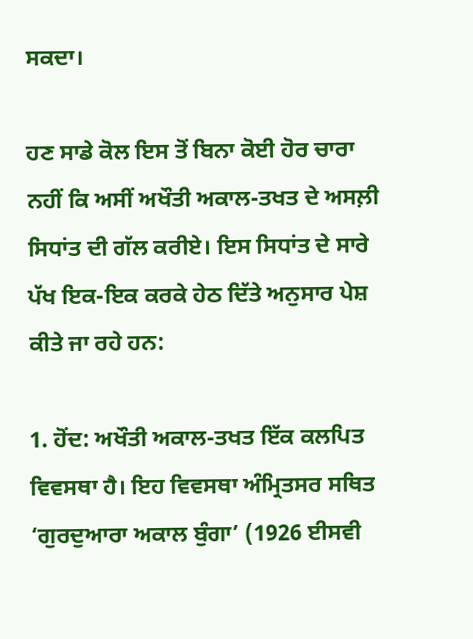ਸਕਦਾ।

ਹਣ ਸਾਡੇ ਕੋਲ ਇਸ ਤੋਂ ਬਿਨਾ ਕੋਈ ਹੋਰ ਚਾਰਾ ਨਹੀਂ ਕਿ ਅਸੀਂ ਅਖੌਤੀ ਅਕਾਲ-ਤਖਤ ਦੇ ਅਸਲ਼ੀ ਸਿਧਾਂਤ ਦੀ ਗੱਲ ਕਰੀਏ। ਇਸ ਸਿਧਾਂਤ ਦੇ ਸਾਰੇ ਪੱਖ ਇਕ-ਇਕ ਕਰਕੇ ਹੇਠ ਦਿੱਤੇ ਅਨੁਸਾਰ ਪੇਸ਼ ਕੀਤੇ ਜਾ ਰਹੇ ਹਨ:

1. ਹੋਂਦ: ਅਖੌਤੀ ਅਕਾਲ-ਤਖਤ ਇੱਕ ਕਲਪਿਤ ਵਿਵਸਥਾ ਹੈ। ਇਹ ਵਿਵਸਥਾ ਅੰਮ੍ਰਿਤਸਰ ਸਥਿਤ ‘ਗੁਰਦੁਆਰਾ ਅਕਾਲ ਬੁੰਗਾ’ (1926 ਈਸਵੀ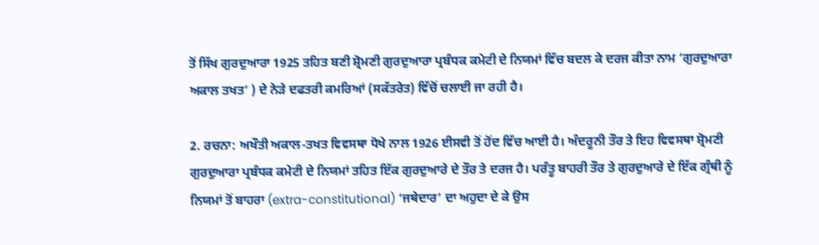ਤੋਂ ਸਿੱਖ ਗੁਰਦੁਆਰਾ 1925 ਤਹਿਤ ਬਣੀ ਸ਼੍ਰੋਮਣੀ ਗੁਰਦੁਆਰਾ ਪ੍ਰਬੰਧਕ ਕਮੇਟੀ ਦੇ ਨਿਯਮਾਂ ਵਿੱਚ ਬਦਲ ਕੇ ਦਰਜ ਕੀਤਾ ਨਾਮ ‘ਗੁਰਦੁਆਰਾ ਅਕਾਲ ਤਖਤ’ ) ਦੇ ਨੇੜੇ ਦਫਤਰੀ ਕਮਰਿਆਂ (ਸਕੱਤਰੇਤ) ਵਿੱਚੋਂ ਚਲਾਈ ਜਾ ਰਹੀ ਹੈ।

2. ਰਚਨਾ: ਅਖੌਤੀ ਅਕਾਲ-ਤਖਤ ਵਿਵਸਥਾ ਧੋਖੇ ਨਾਲ 1926 ਈਸਵੀ ਤੋਂ ਹੋਂਦ ਵਿੱਚ ਆਈ ਹੈ। ਅੰਦਰੂਨੀ ਤੌਰ ਤੇ ਇਹ ਵਿਵਸਥਾ ਸ਼੍ਰੋਮਣੀ ਗੁਰਦੁਆਰਾ ਪ੍ਰਬੰਧਕ ਕਮੇਟੀ ਦੇ ਨਿਯਮਾਂ ਤਹਿਤ ਇੱਕ ਗੁਰਦੁਆਰੇ ਦੇ ਤੌਰ ਤੇ ਦਰਜ ਹੈ। ਪਰੰਤੂ ਬਾਹਰੀ ਤੌਰ ਤੇ ਗੁਰਦੁਆਰੇ ਦੇ ਇੱਕ ਗ੍ਰੰਥੀ ਨੂੰ ਨਿਯਮਾਂ ਤੋਂ ਬਾਹਰਾ (extra-constitutional) ‘ਜਥੇਦਾਰ’ ਦਾ ਅਹੁਦਾ ਦੇ ਕੇ ਉਸ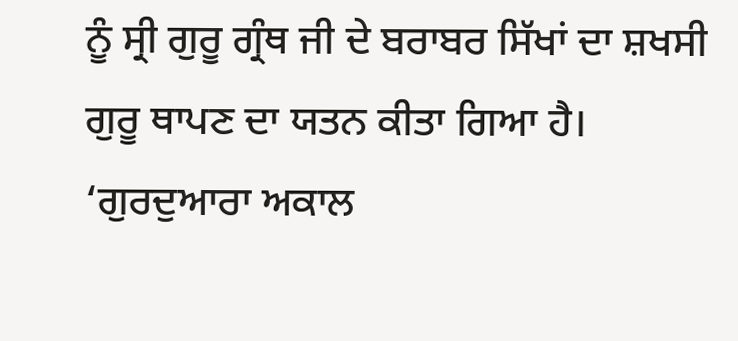ਨੂੰ ਸ੍ਰੀ ਗੁਰੂ ਗ੍ਰੰਥ ਜੀ ਦੇ ਬਰਾਬਰ ਸਿੱਖਾਂ ਦਾ ਸ਼ਖਸੀ ਗੁਰੂ ਥਾਪਣ ਦਾ ਯਤਨ ਕੀਤਾ ਗਿਆ ਹੈ। ‘ਗੁਰਦੁਆਰਾ ਅਕਾਲ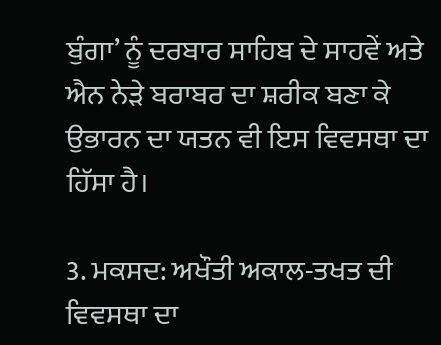ਬੁੰਗਾ’ ਨੂੰ ਦਰਬਾਰ ਸਾਹਿਬ ਦੇ ਸਾਹਵੇਂ ਅਤੇ ਐਨ ਨੇੜੇ ਬਰਾਬਰ ਦਾ ਸ਼ਰੀਕ ਬਣਾ ਕੇ ਉਭਾਰਨ ਦਾ ਯਤਨ ਵੀ ਇਸ ਵਿਵਸਥਾ ਦਾ ਹਿੱਸਾ ਹੈ।

3. ਮਕਸਦ: ਅਖੌਤੀ ਅਕਾਲ-ਤਖਤ ਦੀ ਵਿਵਸਥਾ ਦਾ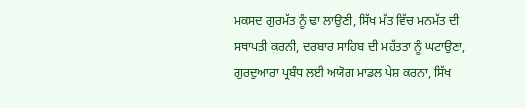ਮਕਸਦ ਗੁਰਮੱਤ ਨੂੰ ਢਾ ਲਾਉਣੀ, ਸਿੱਖ ਮੱਤ ਵਿੱਚ ਮਨਮੱਤ ਦੀ ਸਥਾਪਤੀ ਕਰਨੀ, ਦਰਬਾਰ ਸਾਹਿਬ ਦੀ ਮਹੱਤਤਾ ਨੂੰ ਘਟਾਉਣਾ, ਗੁਰਦੁਆਰਾ ਪ੍ਰਬੰਧ ਲਈ ਅਯੋਗ ਮਾਡਲ ਪੇਸ਼ ਕਰਨਾ, ਸਿੱਖ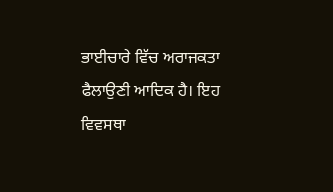ਭਾਈਚਾਰੇ ਵਿੱਚ ਅਰਾਜਕਤਾ ਫੈਲਾਉਣੀ ਆਦਿਕ ਹੈ। ਇਹ ਵਿਵਸਥਾ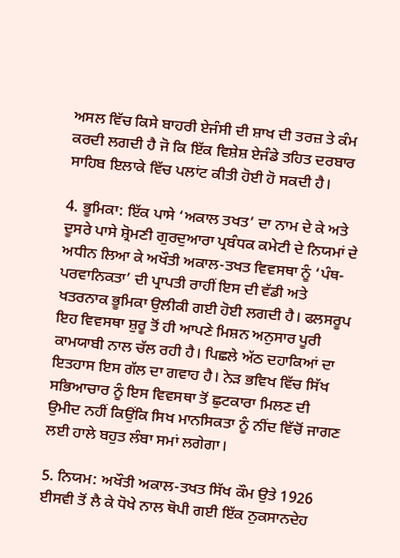ਅਸਲ ਵਿੱਚ ਕਿਸੇ ਬਾਹਰੀ ਏਜੰਸੀ ਦੀ ਸ਼ਾਖ ਦੀ ਤਰਜ਼ ਤੇ ਕੰਮ ਕਰਦੀ ਲਗਦੀ ਹੈ ਜੋ ਕਿ ਇੱਕ ਵਿਸ਼ੇਸ਼ ਏਜੰਡੇ ਤਹਿਤ ਦਰਬਾਰ ਸਾਹਿਬ ਇਲਾਕੇ ਵਿੱਚ ਪਲਾਂਟ ਕੀਤੀ ਹੋਈ ਹੋ ਸਕਦੀ ਹੈ।

4. ਭੂਮਿਕਾ: ਇੱਕ ਪਾਸੇ ‘ਅਕਾਲ ਤਖਤ’ ਦਾ ਨਾਮ ਦੇ ਕੇ ਅਤੇ ਦੂਸਰੇ ਪਾਸੇ ਸ਼੍ਰੋਮਣੀ ਗੁਰਦੁਆਰਾ ਪ੍ਰਬੰਧਕ ਕਮੇਟੀ ਦੇ ਨਿਯਮਾਂ ਦੇ ਅਧੀਨ ਲਿਆ ਕੇ ਅਖੌਤੀ ਅਕਾਲ-ਤਖਤ ਵਿਵਸਥਾ ਨੂੰ ‘ਪੰਥ-ਪਰਵਾਨਿਕਤਾ’ ਦੀ ਪ੍ਰਾਪਤੀ ਰਾਹੀਂ ਇਸ ਦੀ ਵੱਡੀ ਅਤੇ ਖਤਰਨਾਕ ਭੂਮਿਕਾ ਉਲੀਕੀ ਗਈ ਹੋਈ ਲਗਦੀ ਹੈ। ਫਲਸਰੂਪ ਇਹ ਵਿਵਸਥਾ ਸ਼ੁਰੂ ਤੋਂ ਹੀ ਆਪਣੇ ਮਿਸ਼ਨ ਅਨੁਸਾਰ ਪੂਰੀ ਕਾਮਯਾਬੀ ਨਾਲ ਚੱਲ ਰਹੀ ਹੈ। ਪਿਛਲੇ ਅੱਠ ਦਹਾਕਿਆਂ ਦਾ ਇਤਹਾਸ ਇਸ ਗੱਲ ਦਾ ਗਵਾਹ ਹੈ। ਨੇੜ ਭਵਿਖ ਵਿੱਚ ਸਿੱਖ ਸਭਿਆਚਾਰ ਨੂੰ ਇਸ ਵਿਵਸਥਾ ਤੋਂ ਛੁਟਕਾਰਾ ਮਿਲਣ ਦੀ ਉਮੀਦ ਨਹੀਂ ਕਿਉਂਕਿ ਸਿਖ ਮਾਨਸਿਕਤਾ ਨੂੰ ਨੀਂਦ ਵਿੱਚੋਂ ਜਾਗਣ ਲਈ ਹਾਲੇ ਬਹੁਤ ਲੰਬਾ ਸਮਾਂ ਲਗੇਗਾ।

5. ਨਿਯਮ: ਅਖੌਤੀ ਅਕਾਲ-ਤਖਤ ਸਿੱਖ ਕੌਮ ਉਤੇ 1926 ਈਸਵੀ ਤੋਂ ਲੈ ਕੇ ਧੋਖੇ ਨਾਲ ਥੋਪੀ ਗਈ ਇੱਕ ਨੁਕਸਾਨਦੇਹ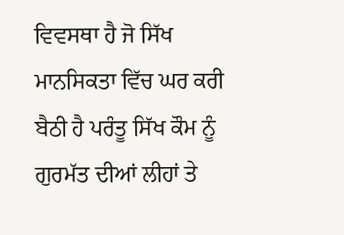ਵਿਵਸਥਾ ਹੈ ਜੋ ਸਿੱਖ ਮਾਨਸਿਕਤਾ ਵਿੱਚ ਘਰ ਕਰੀ ਬੈਠੀ ਹੈ ਪਰੰਤੂ ਸਿੱਖ ਕੌਮ ਨੂੰ ਗੁਰਮੱਤ ਦੀਆਂ ਲੀਹਾਂ ਤੇ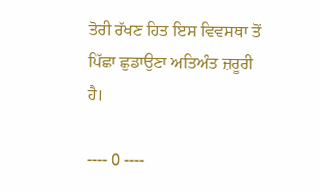ਤੋਰੀ ਰੱਖਣ ਹਿਤ ਇਸ ਵਿਵਸਥਾ ਤੋਂ ਪਿੱਛਾ ਛੁਡਾਉਣਾ ਅਤਿਅੰਤ ਜ਼ਰੂਰੀ ਹੈ।

---- 0 ----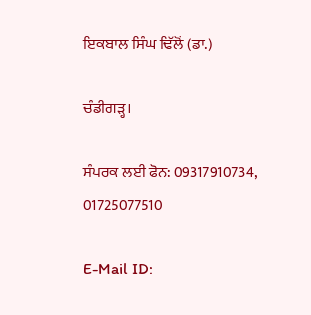ਇਕਬਾਲ ਸਿੰਘ ਢਿੱਲੋਂ (ਡਾ.)

ਚੰਡੀਗੜ੍ਹ।

ਸੰਪਰਕ ਲਈ ਫੋਨ: 09317910734, 01725077510

E-Mail ID: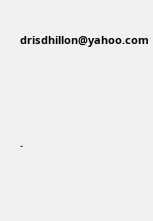drisdhillon@yahoo.com




.